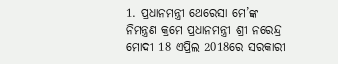1. ପ୍ରଧାନମନ୍ତ୍ରୀ ଥେରେସା ମେ’ଙ୍କ ନିମନ୍ତ୍ରଣ କ୍ରମେ ପ୍ରଧାନମନ୍ତ୍ରୀ ଶ୍ରୀ ନରେନ୍ଦ୍ର ମୋଦୀ 18 ଏପ୍ରିଲ 2018ରେ ସରକାରୀ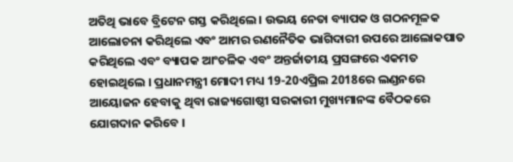ଅତିଥି ଭାବେ ବ୍ରିଟେନ ଗସ୍ତ କରିଥିଲେ । ଉଭୟ ନେତା ବ୍ୟାପକ ଓ ଗଠନମୂଳକ ଆଲୋଚନା କରିଥିଲେ ଏବଂ ଆମର ରଣନୈତିକ ଭାଗିଦାରୀ ଉପରେ ଆଲୋକପାତ କରିଥିଲେ ଏବଂ ବ୍ୟାପକ ଆଂଚଳିକ ଏବଂ ଅନ୍ତର୍ଜାତୀୟ ପ୍ରସଙ୍ଗରେ ଏକମତ ହୋଇଥିଲେ । ପ୍ରଧାନମନ୍ତ୍ରୀ ମୋଦୀ ମଧ୍ୟ 19-20ଏପ୍ରିଲ 2018ରେ ଲଣ୍ଡନରେ ଆୟୋଜନ ହେବାକୁ ଥିବା ରାଜ୍ୟଗୋଷ୍ଠୀ ସରକାରୀ ମୁଖ୍ୟମାନଙ୍କ ବୈଠକରେ ଯୋଗଦାନ କରିବେ ।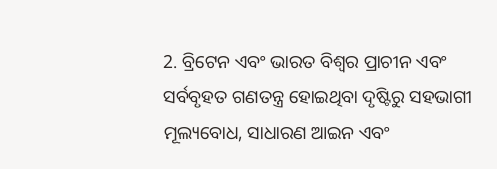2. ବ୍ରିଟେନ ଏବଂ ଭାରତ ବିଶ୍ୱର ପ୍ରାଚୀନ ଏବଂ ସର୍ବବୃହତ ଗଣତନ୍ତ୍ର ହୋଇଥିବା ଦୃଷ୍ଟିରୁ ସହଭାଗୀ ମୂଲ୍ୟବୋଧ, ସାଧାରଣ ଆଇନ ଏବଂ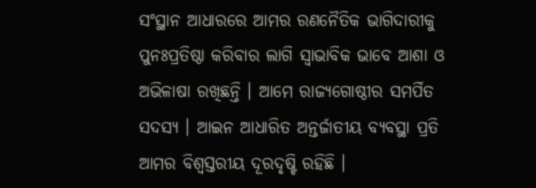ସଂସ୍ଥାନ ଆଧାରରେ ଆମର ରଣନୈତିକ ଭାଗିଦାରୀକୁ ପୁନଃପ୍ରତିଷ୍ଠା କରିବାର ଲାଗି ସ୍ୱାଭାବିକ ଭାବେ ଆଶା ଓ ଅଭିଳାଷା ରଖିଛନ୍ତି । ଆମେ ରାଜ୍ୟଗୋଷ୍ଠୀର ସମର୍ପିତ ସଦସ୍ୟ । ଆଇନ ଆଧାରିତ ଅନ୍ତର୍ଜାତୀୟ ବ୍ୟବସ୍ଥା ପ୍ରତି ଆମର ବିଶ୍ୱସ୍ତରୀୟ ଦୂରଦୃଷ୍ଟି ରହିଛି ।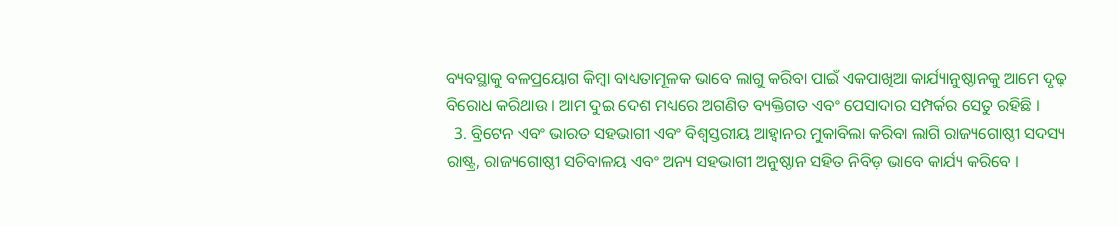ବ୍ୟବସ୍ଥାକୁ ବଳପ୍ରୟୋଗ କିମ୍ବା ବାଧ୍ୟତାମୂଳକ ଭାବେ ଲାଗୁ କରିବା ପାଇଁ ଏକପାଖିଆ କାର୍ଯ୍ୟାନୁଷ୍ଠାନକୁ ଆମେ ଦୃଢ଼ ବିରୋଧ କରିଥାଉ । ଆମ ଦୁଇ ଦେଶ ମଧ୍ୟରେ ଅଗଣିତ ବ୍ୟକ୍ତିଗତ ଏବଂ ପେସାଦାର ସମ୍ପର୍କର ସେତୁ ରହିଛି ।
  3. ବ୍ରିଟେନ ଏବଂ ଭାରତ ସହଭାଗୀ ଏବଂ ବିଶ୍ୱସ୍ତରୀୟ ଆହ୍ୱାନର ମୁକାବିଲା କରିବା ଲାଗି ରାଜ୍ୟଗୋଷ୍ଠୀ ସଦସ୍ୟ ରାଷ୍ଟ୍ର, ରାଜ୍ୟଗୋଷ୍ଠୀ ସଚିବାଳୟ ଏବଂ ଅନ୍ୟ ସହଭାଗୀ ଅନୁଷ୍ଠାନ ସହିତ ନିବିଡ଼ ଭାବେ କାର୍ଯ୍ୟ କରିବେ ।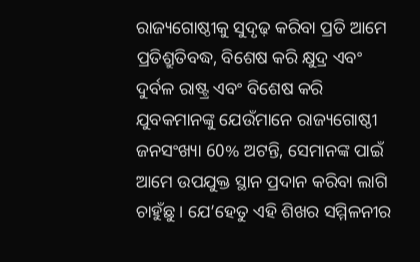ରାଜ୍ୟଗୋଷ୍ଠୀକୁ ସୁଦୃଢ଼ କରିବା ପ୍ରତି ଆମେ ପ୍ରତିଶ୍ରୁତିବଦ୍ଧ, ବିଶେଷ କରି କ୍ଷୁଦ୍ର ଏବଂ ଦୁର୍ବଳ ରାଷ୍ଟ୍ର ଏବଂ ବିଶେଷ କରି ଯୁବକମାନଙ୍କୁ ଯେଉଁମାନେ ରାଜ୍ୟଗୋଷ୍ଠୀ ଜନସଂଖ୍ୟା 60% ଅଟନ୍ତି, ସେମାନଙ୍କ ପାଇଁ ଆମେ ଉପଯୁକ୍ତ ସ୍ଥାନ ପ୍ରଦାନ କରିବା ଲାଗି ଚାହୁଁଛୁ । ଯେ’ହେତୁ ଏହି ଶିଖର ସମ୍ମିଳନୀର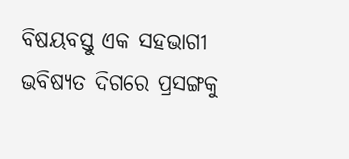ବିଷୟବସ୍ତୁ ଏକ ସହଭାଗୀ ଭବିଷ୍ୟତ ଦିଗରେ ପ୍ରସଙ୍ଗକୁ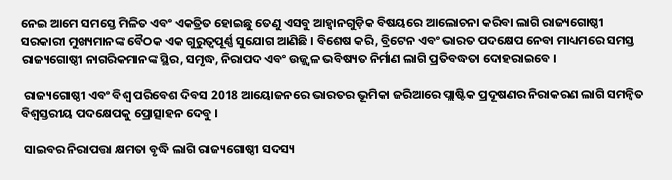ନେଇ ଆମେ ସମସ୍ତେ ମିଳିତ ଏବଂ ଏକତ୍ରିତ ହୋଇଛୁ ତେଣୁ ଏସବୁ ଆହ୍ୱାନଗୁଡ଼ିକ ବିଷୟରେ ଆଲୋଚନା କରିବା ଲାଗି ରାଜ୍ୟଗୋଷ୍ଠୀ ସରକାରୀ ମୁଖ୍ୟମାନଙ୍କ ବୈଠକ ଏକ ଗୁରୁତ୍ୱପୂର୍ଣ୍ଣ ସୁଯୋଗ ଆଣିଛି । ବିଶେଷ କରି, ବ୍ରିଟେନ ଏବଂ ଭାରତ ପଦକ୍ଷେପ ନେବା ମାଧ୍ୟମରେ ସମସ୍ତ ରାଜ୍ୟଗୋଷ୍ଠୀ ନାଗରିକମାନଙ୍କ ସ୍ଥିର, ସମୃଦ୍ଧ, ନିରାପଦ ଏବଂ ଉଜ୍ଜ୍ୱଳ ଭବିଷ୍ୟତ ନିର୍ମାଣ ଲାଗି ପ୍ରତିବଦ୍ଧତା ଦୋହରାଇବେ ।

 ରାଜ୍ୟଗୋଷ୍ଠୀ ଏବଂ ବିଶ୍ୱ ପରିବେଶ ଦିବସ 2018 ଆୟୋଜନରେ ଭାରତର ଭୂମିକା ଜରିଆରେ ପ୍ଲାଷ୍ଟିକ ପ୍ରଦୂଷଣର ନିରାକରଣ ଲାଗି ସମନ୍ୱିତ ବିଶ୍ୱସ୍ତରୀୟ ପଦକ୍ଷେପକୁ ପ୍ରୋତ୍ସାହନ ଦେବୁ ।

 ସାଇବର ନିରାପତ୍ତା କ୍ଷମତା ବୃଦ୍ଧି ଲାଗି ରାଜ୍ୟଗୋଷ୍ଠୀ ସଦସ୍ୟ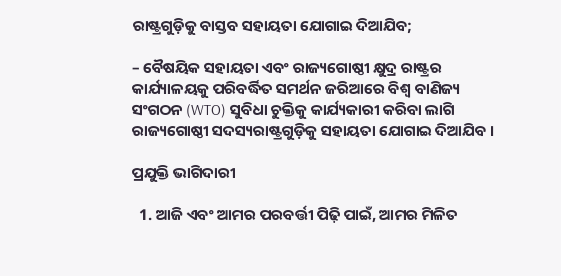ରାଷ୍ଟ୍ରଗୁଡ଼ିକୁ ବାସ୍ତବ ସହାୟତା ଯୋଗାଇ ଦିଆଯିବ;

– ବୈଷୟିକ ସହାୟତା ଏବଂ ରାଜ୍ୟଗୋଷ୍ଠୀ କ୍ଷୁଦ୍ର ରାଷ୍ଟ୍ରର କାର୍ଯ୍ୟାଳୟକୁ ପରିବର୍ଦ୍ଧିତ ସମର୍ଥନ ଜରିଆରେ ବିଶ୍ୱ ବାଣିଜ୍ୟ ସଂଗଠନ (WTO) ସୁବିଧା ଚୁକ୍ତିକୁ କାର୍ଯ୍ୟକାରୀ କରିବା ଲାଗି ରାଜ୍ୟଗୋଷ୍ଠୀ ସଦସ୍ୟରାଷ୍ଟ୍ରଗୁଡ଼ିକୁ ସହାୟତା ଯୋଗାଇ ଦିଆଯିବ ।

ପ୍ରଯୁକ୍ତି ଭାଗିଦାରୀ

  1. ଆଜି ଏବଂ ଆମର ପରବର୍ତ୍ତୀ ପିଢ଼ି ପାଇଁ, ଆମର ମିଳିତ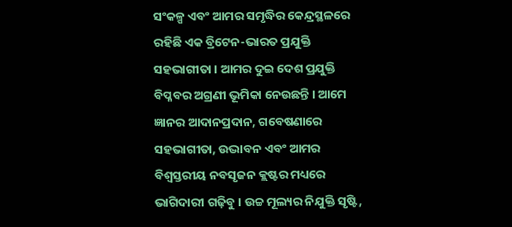ସଂକଳ୍ପ ଏବଂ ଆମର ସମୃଦ୍ଧିର କେନ୍ଦ୍ରସ୍ଥଳରେ ରହିଛି ଏକ ବ୍ରିଟେନ-ଭାରତ ପ୍ରଯୁକ୍ତି ସହଭାଗୀତା । ଆମର ଦୁଇ ଦେଶ ପ୍ରଯୁକ୍ତି ବିପ୍ଳବର ଅଗ୍ରଣୀ ଭୂମିକା ନେଉଛନ୍ତି । ଆମେ ଜ୍ଞାନର ଆଦାନପ୍ରଦାନ, ଗବେଷଣାରେ ସହଭାଗୀତା, ଉଦ୍ଭାବନ ଏବଂ ଆମର ବିଶ୍ୱସ୍ତରୀୟ ନବସୃଜନ କ୍ଲଷ୍ଟର ମଧ୍ୟରେ ଭାଗିଦାରୀ ଗଢ଼ିବୁ । ଉଚ୍ଚ ମୂଲ୍ୟର ନିଯୁକ୍ତି ସୃଷ୍ଟି,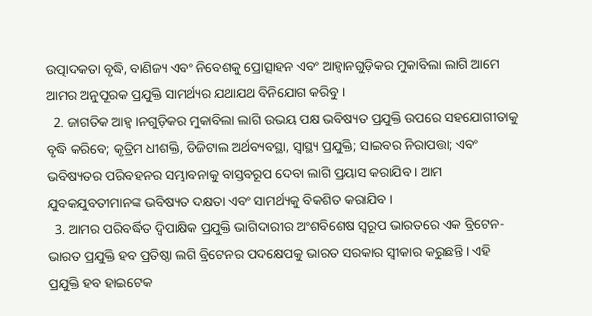ଉତ୍ପାଦକତା ବୃଦ୍ଧି, ବାଣିଜ୍ୟ ଏବଂ ନିବେଶକୁ ପ୍ରୋତ୍ସାହନ ଏବଂ ଆହ୍ୱାନଗୁଡ଼ିକର ମୁକାବିଲା ଲାଗି ଆମେ ଆମର ଅନୁପୂରକ ପ୍ରଯୁକ୍ତି ସାମର୍ଥ୍ୟର ଯଥାଯଥ ବିନିଯୋଗ କରିବୁ ।
  2. ଜାଗତିକ ଆହ୍ୱ।ନଗୁଡ଼ିକର ମୁକାବିଲା ଲାଗି ଉଭୟ ପକ୍ଷ ଭବିଷ୍ୟତ ପ୍ରଯୁକ୍ତି ଉପରେ ସହଯୋଗୀତାକୁ ବୃଦ୍ଧି କରିବେ; କୃତ୍ରିମ ଧୀଶକ୍ତି, ଡିଜିଟାଲ ଅର୍ଥବ୍ୟବସ୍ଥା, ସ୍ୱାସ୍ଥ୍ୟ ପ୍ରଯୁକ୍ତି; ସାଇବର ନିରାପତ୍ତା; ଏବଂ ଭବିଷ୍ୟତର ପରିବହନର ସମ୍ଭାବନାକୁ ବାସ୍ତବରୂପ ଦେବା ଲାଗି ପ୍ରୟାସ କରାଯିବ । ଆମ ଯୁବକଯୁବତୀମାନଙ୍କ ଭବିଷ୍ୟତ ଦକ୍ଷତା ଏବଂ ସାମର୍ଥ୍ୟକୁ ବିକଶିତ କରାଯିବ ।
  3. ଆମର ପରିବର୍ଦ୍ଧିତ ଦ୍ୱିପାକ୍ଷିକ ପ୍ରଯୁକ୍ତି ଭାଗିଦାରୀର ଅଂଶବିଶେଷ ସ୍ୱରୂପ ଭାରତରେ ଏକ ବ୍ରିଟେନ-ଭାରତ ପ୍ରଯୁକ୍ତି ହବ ପ୍ରତିଷ୍ଠା ଲଗି ବ୍ରିଟେନର ପଦକ୍ଷେପକୁ ଭାରତ ସରକାର ସ୍ୱୀକାର କରୁଛନ୍ତି । ଏହି ପ୍ରଯୁକ୍ତି ହବ ହାଇଟେକ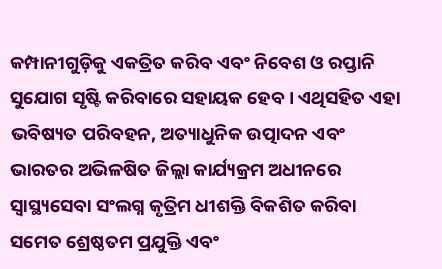କମ୍ପାନୀଗୁଡ଼ିକୁ ଏକତ୍ରିତ କରିବ ଏବଂ ନିବେଶ ଓ ରପ୍ତାନି ସୁଯୋଗ ସୃଷ୍ଟି କରିବାରେ ସହାୟକ ହେବ । ଏଥିସହିତ ଏହା ଭବିଷ୍ୟତ ପରିବହନ, ଅତ୍ୟାଧୁନିକ ଉତ୍ପାଦନ ଏବଂ ଭାରତର ଅଭିଳଷିତ ଜିଲ୍ଲା କାର୍ଯ୍ୟକ୍ରମ ଅଧୀନରେ ସ୍ୱାସ୍ଥ୍ୟସେବା ସଂଲଗ୍ନ କୃତ୍ରିମ ଧୀଶକ୍ତି ବିକଶିତ କରିବା ସମେତ ଶ୍ରେଷ୍ଠତମ ପ୍ରଯୁକ୍ତି ଏବଂ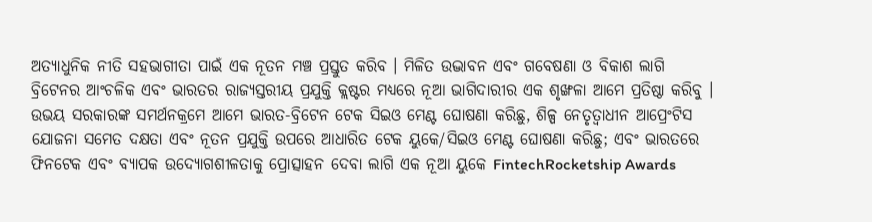ଅତ୍ୟାଧୁନିକ ନୀତି ସହଭାଗୀତା ପାଇଁ ଏକ ନୂତନ ମଞ୍ଚ ପ୍ରସ୍ତୁତ କରିବ । ମିଳିତ ଉଦ୍ଭାବନ ଏବଂ ଗବେଷଣା ଓ ବିକାଶ ଲାଗି ବ୍ରିଟେନର ଆଂଚଳିକ ଏବଂ ଭାରତର ରାଜ୍ୟସ୍ତରୀୟ ପ୍ରଯୁକ୍ତି କ୍ଲଷ୍ଟର ମଧ୍ୟରେ ନୂଆ ଭାଗିଦାରୀର ଏକ ଶୃଙ୍ଖଳା ଆମେ ପ୍ରତିଷ୍ଠା କରିବୁ । ଉଭୟ ସରକାରଙ୍କ ସମର୍ଥନକ୍ରମେ ଆମେ ଭାରତ-ବ୍ରିଟେନ ଟେକ ସିଇଓ ମେଣ୍ଟ ଘୋଷଣା କରିଛୁ, ଶିଳ୍ପ ନେତୃତ୍ୱାଧୀନ ଆପ୍ରେଂଟିସ ଯୋଜନା ସମେତ ଦକ୍ଷତା ଏବଂ ନୂତନ ପ୍ରଯୁକ୍ତି ଉପରେ ଆଧାରିତ ଟେକ ୟୁକେ/ସିଇଓ ମେଣ୍ଟ ଘୋଷଣା କରିଛୁ; ଏବଂ ଭାରତରେ ଫିନଟେକ ଏବଂ ବ୍ୟାପକ ଉଦ୍ୟୋଗଶୀଳତାକୁ ପ୍ରୋତ୍ସାହନ ଦେବା ଲାଗି ଏକ ନୂଆ ୟୁକେ FintechRocketship Awards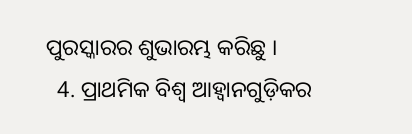ପୁରସ୍କାରର ଶୁଭାରମ୍ଭ କରିଛୁ ।
  4. ପ୍ରାଥମିକ ବିଶ୍ୱ ଆହ୍ୱାନଗୁଡ଼ିକର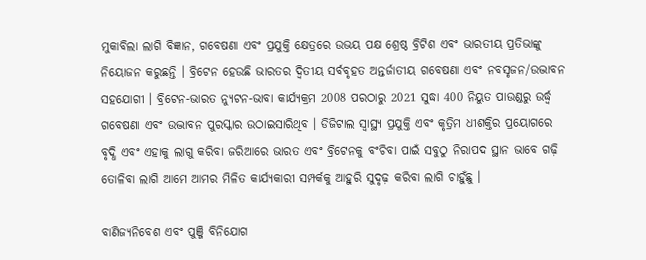ମୁକାବିଲା ଲାଗି ବିଜ୍ଞାନ, ଗବେଷଣା ଏବଂ ପ୍ରଯୁକ୍ତି କ୍ଷେତ୍ରରେ ଉଭୟ ପକ୍ଷ ଶ୍ରେଷ୍ଠ ବ୍ରିଟିଶ ଏବଂ ଭାରତୀୟ ପ୍ରତିଭାଙ୍କୁ ନିୟୋଜନ କରୁଛନ୍ତି । ବ୍ରିଟେନ ହେଉଛି ଭାରତର ଦ୍ୱିତୀୟ ସର୍ବବୃହତ ଅନ୍ତର୍ଜାତୀୟ ଗବେଷଣା ଏବଂ ନବସୃଜନ/ଉଦ୍ଭାବନ ସହଯୋଗୀ । ବ୍ରିଟେନ-ଭାରତ ନ୍ୟୁଟନ-ଭାବା କାର୍ଯ୍ୟକ୍ରମ 2008 ପରଠାରୁ 2021 ସୁଦ୍ଧା 400 ନିୟୁତ ପାଉଣ୍ଡରୁ ଉର୍ଦ୍ଧ୍ଵ ଗବେଷଣା ଏବଂ ଉଦ୍ଭାବନ ପୁରସ୍କାର ଉଠାଇସାରିଥିବ । ଡିଜିଟାଲ ସ୍ୱାସ୍ଥ୍ୟ ପ୍ରଯୁକ୍ତି ଏବଂ କୃତ୍ରିମ ଧୀଶକ୍ତିର ପ୍ରୟୋଗରେ ବୃଦ୍ଧି ଏବଂ ଏହାକୁ ଲାଗୁ କରିବା ଜରିଆରେ ଭାରତ ଏବଂ ବ୍ରିଟେନକୁ ବଂଚିବା ପାଇଁ ସବୁଠୁ ନିରାପଦ ସ୍ଥାନ ଭାବେ ଗଢ଼ି ତୋଳିବା ଲାଗି ଆମେ ଆମର ମିଳିତ କାର୍ଯ୍ୟକାରୀ ସମ୍ପର୍କକୁ ଆହୁରି ସୁଦୃଢ଼ କରିବା ଲାଗି ଚାହୁଁଛୁ ।

ବାଣିଜ୍ୟନିବେଶ ଏବଂ ପୁଞ୍ଜି ବିନିଯୋଗ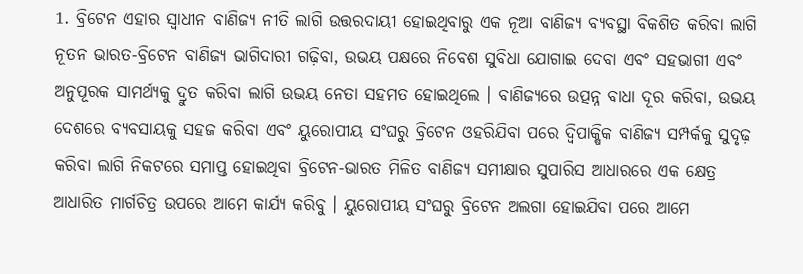1. ବ୍ରିଟେନ ଏହାର ସ୍ୱାଧୀନ ବାଣିଜ୍ୟ ନୀତି ଲାଗି ଉତ୍ତରଦାୟୀ ହୋଇଥିବାରୁ ଏକ ନୂଆ ବାଣିଜ୍ୟ ବ୍ୟବସ୍ଥା ବିକଶିତ କରିବା ଲାଗି ନୂତନ ଭାରତ-ବ୍ରିଟେନ ବାଣିଜ୍ୟ ଭାଗିଦାରୀ ଗଢ଼ିବା, ଉଭୟ ପକ୍ଷରେ ନିବେଶ ସୁବିଧା ଯୋଗାଇ ଦେବା ଏବଂ ସହଭାଗୀ ଏବଂ ଅନୁପୂରକ ସାମର୍ଥ୍ୟକୁ ଦ୍ରୁତ କରିବା ଲାଗି ଉଭୟ ନେତା ସହମତ ହୋଇଥିଲେ । ବାଣିଜ୍ୟରେ ଉତ୍ପନ୍ନ ବାଧା ଦୂର କରିବା, ଉଭୟ ଦେଶରେ ବ୍ୟବସାୟକୁ ସହଜ କରିବା ଏବଂ ୟୁରୋପୀୟ ସଂଘରୁ ବ୍ରିଟେନ ଓହରିଯିବା ପରେ ଦ୍ୱିପାକ୍ଷିକ ବାଣିଜ୍ୟ ସମ୍ପର୍କକୁ ସୁଦୃଢ଼ କରିବା ଲାଗି ନିକଟରେ ସମାପ୍ତ ହୋଇଥିବା ବ୍ରିଟେନ-ଭାରତ ମିଳିତ ବାଣିଜ୍ୟ ସମୀକ୍ଷାର ସୁପାରିସ ଆଧାରରେ ଏକ କ୍ଷେତ୍ର ଆଧାରିତ ମାର୍ଗଚିତ୍ର ଉପରେ ଆମେ କାର୍ଯ୍ୟ କରିବୁ । ୟୁରୋପୀୟ ସଂଘରୁ ବ୍ରିଟେନ ଅଲଗା ହୋଇଯିବା ପରେ ଆମେ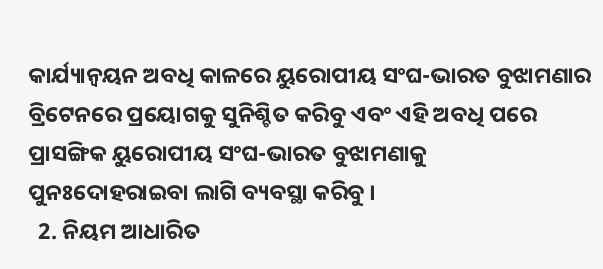କାର୍ଯ୍ୟାନ୍ୱୟନ ଅବଧି କାଳରେ ୟୁରୋପୀୟ ସଂଘ-ଭାରତ ବୁଝାମଣାର ବ୍ରିଟେନରେ ପ୍ରୟୋଗକୁ ସୁନିଶ୍ଚିତ କରିବୁ ଏବଂ ଏହି ଅବଧି ପରେ ପ୍ରାସଙ୍ଗିକ ୟୁରୋପୀୟ ସଂଘ-ଭାରତ ବୁଝାମଣାକୁ ପୁନଃଦୋହରାଇବା ଲାଗି ବ୍ୟବସ୍ଥା କରିବୁ ।
  2. ନିୟମ ଆଧାରିତ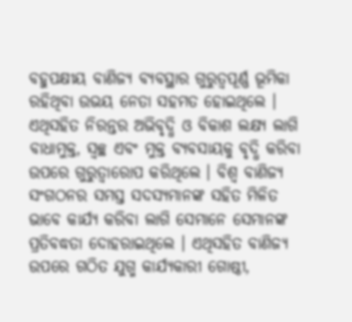ବହୁପକ୍ଷୀୟ ବାଣିଜ୍ୟ ବ୍ୟବସ୍ଥାର ଗୁରୁତ୍ୱପୂର୍ଣ୍ଣ ଭୂମିକା ରହିଥିବା ଉଭୟ ନେତା ସହମତ ହୋଇଥିଲେ । ଏଥିସହିତ ନିରନ୍ତର ଅଭିବୃଦ୍ଧି ଓ ବିକାଶ ଲକ୍ଷ୍ୟ ଲାଗି ବାଧାମୁକ୍ତ, ସ୍ୱଚ୍ଛ ଏବଂ ମୁକ୍ତ ବ୍ୟବସାୟକୁ ବୃଦ୍ଧି କରିବା ଉପରେ ଗୁରୁତ୍ୱାରୋପ କରିଥିଲେ । ବିଶ୍ୱ ବାଣିଜ୍ୟ ସଂଗଠନର ସମସ୍ତ ସଦସ୍ୟମାନଙ୍କ ସହିତ ମିଳିତ ଭାବେ କାର୍ଯ୍ୟ କରିବା ଲାଗି ସେମାନେ ସେମାନଙ୍କ ପ୍ରତିବଦ୍ଧତା ଦୋହରାଇଥିଲେ । ଏଥିସହିତ ବାଣିଜ୍ୟ ଉପରେ ଗଠିତ ଯୁଗ୍ମ କାର୍ଯ୍ୟକାରୀ ଗୋଷ୍ଠୀ,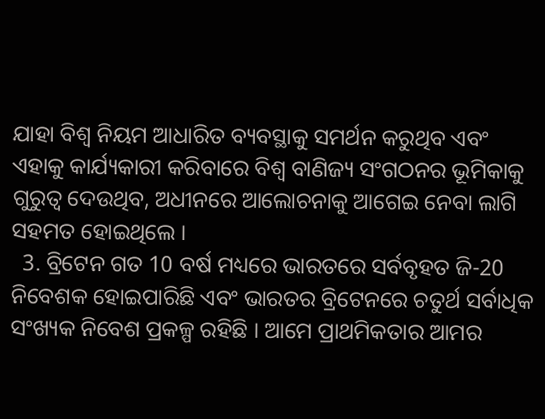ଯାହା ବିଶ୍ୱ ନିୟମ ଆଧାରିତ ବ୍ୟବସ୍ଥାକୁ ସମର୍ଥନ କରୁଥିବ ଏବଂ ଏହାକୁ କାର୍ଯ୍ୟକାରୀ କରିବାରେ ବିଶ୍ୱ ବାଣିଜ୍ୟ ସଂଗଠନର ଭୂମିକାକୁ ଗୁରୁତ୍ୱ ଦେଉଥିବ, ଅଧୀନରେ ଆଲୋଚନାକୁ ଆଗେଇ ନେବା ଲାଗି ସହମତ ହୋଇଥିଲେ ।
  3. ବ୍ରିଟେନ ଗତ 10 ବର୍ଷ ମଧ୍ୟରେ ଭାରତରେ ସର୍ବବୃହତ ଜି-20 ନିବେଶକ ହୋଇପାରିଛି ଏବଂ ଭାରତର ବ୍ରିଟେନରେ ଚତୁର୍ଥ ସର୍ବାଧିକ ସଂଖ୍ୟକ ନିବେଶ ପ୍ରକଳ୍ପ ରହିଛି । ଆମେ ପ୍ରାଥମିକତାର ଆମର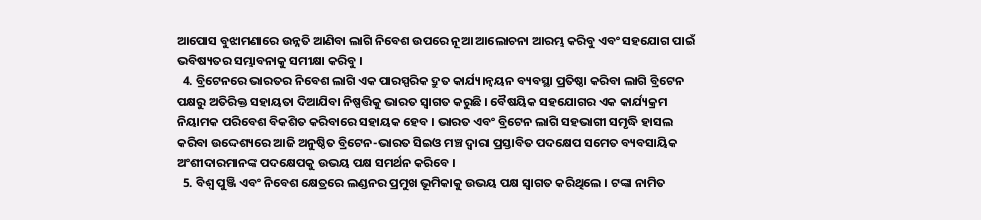ଆପୋସ ବୁଝାମଣାରେ ଉନ୍ନତି ଆଣିବା ଲାଗି ନିବେଶ ଉପରେ ନୂଆ ଆଲୋଚନା ଆରମ୍ଭ କରିବୁ ଏବଂ ସହଯୋଗ ପାଇଁ ଭବିଷ୍ୟତର ସମ୍ଭାବନାକୁ ସମୀକ୍ଷା କରିବୁ ।
  4. ବ୍ରିଟେନରେ ଭାରତର ନିବେଶ ଲାଗି ଏକ ପାରସ୍ପରିକ ଦ୍ରୁତ କାର୍ଯ୍ୟ।ନ୍ୱୟନ ବ୍ୟବସ୍ଥା ପ୍ରତିଷ୍ଠା କରିବା ଲାଗି ବ୍ରିଟେନ ପକ୍ଷରୁ ଅତିରିକ୍ତ ସହାୟତା ଦିଆଯିବା ନିଷ୍ପତ୍ତିକୁ ଭାରତ ସ୍ୱାଗତ କରୁଛି । ବୈଷୟିକ ସହଯୋଗର ଏକ କାର୍ଯ୍ୟକ୍ରମ ନିୟାମକ ପରିବେଶ ବିକଶିତ କରିବାରେ ସହାୟକ ହେବ । ଭାରତ ଏବଂ ବ୍ରିଟେନ ଲାଗି ସହଭାଗୀ ସମୃଦ୍ଧି ହାସଲ କରିବା ଉଦ୍ଦେଶ୍ୟରେ ଆଜି ଅନୁଷ୍ଠିତ ବ୍ରିଟେନ-ଭାରତ ସିଇଓ ମଞ୍ଚ ଦ୍ୱାରା ପ୍ରସ୍ତାବିତ ପଦକ୍ଷେପ ସମେତ ବ୍ୟବସାୟିକ ଅଂଶୀଦାରମାନଙ୍କ ପଦକ୍ଷେପକୁ ଉଭୟ ପକ୍ଷ ସମର୍ଥନ କରିବେ ।
  5. ବିଶ୍ୱ ପୁଞ୍ଜି ଏବଂ ନିବେଶ କ୍ଷେତ୍ରରେ ଲଣ୍ଡନର ପ୍ରମୁଖ ଭୂମିକାକୁ ଉଭୟ ପକ୍ଷ ସ୍ୱାଗତ କରିଥିଲେ । ଟଙ୍କା ନାମିତ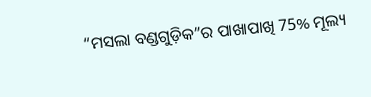“ମସଲା ବଣ୍ଡଗୁଡ଼ିକ”ର ପାଖାପାଖି 75% ମୂଲ୍ୟ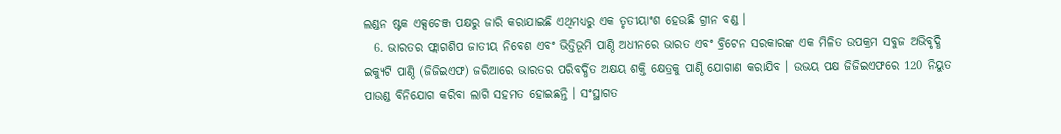ଲଣ୍ଡନ ଷ୍ଟକ ଏକ୍ସଚେଞ୍ଜ ପକ୍ଷରୁ ଜାରି କରାଯାଇଛି ଏଥିମଧ୍ୟରୁ ଏକ ତୃତୀୟାଂଶ ହେଉଛି ଗ୍ରୀନ ବଣ୍ଡ ।
  6. ଭାରତର ଫ୍ଲାଗଶିପ ଜାତୀୟ ନିବେଶ ଏବଂ ଭିତ୍ତିଭୂମି ପାଣ୍ଠି ଅଧୀନରେ ଭାରତ ଏବଂ ବ୍ରିଟେନ ସରକାରଙ୍କ ଏକ ମିଳିତ ଉପକ୍ରମ ସବୁଜ ଅଭିବୃଦ୍ଧି ଇକ୍ୟୁଟି ପାଣ୍ଠି (ଜିଜିଇଏଫ) ଜରିଆରେ ଭାରତର ପରିବର୍ଦ୍ଧିତ ଅକ୍ଷୟ ଶକ୍ତି କ୍ଷେତ୍ରକୁ ପାଣ୍ଠି ଯୋଗାଣ କରାଯିବ । ଉଭୟ ପକ୍ଷ ଜିଜିଇଏଫରେ 120 ନିୟୁତ ପାଉଣ୍ଡ ବିନିଯୋଗ କରିବା ଲାଗି ସହମତ ହୋଇଛନ୍ତି । ସଂସ୍ଥାଗତ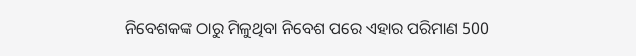ନିବେଶକଙ୍କ ଠାରୁ ମିଳୁଥିବା ନିବେଶ ପରେ ଏହାର ପରିମାଣ 500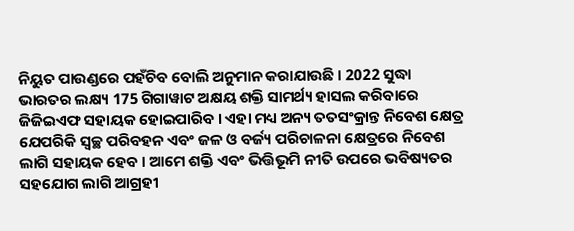ନିୟୁତ ପାଉଣ୍ଡରେ ପହଁଚିବ ବୋଲି ଅନୁମାନ କରାଯାଉଛି । 2022 ସୁଦ୍ଧା ଭାରତର ଲକ୍ଷ୍ୟ 175 ଗିଗାୱାଟ ଅକ୍ଷୟ ଶକ୍ତି ସାମର୍ଥ୍ୟ ହାସଲ କରିବାରେ ଜିଜିଇଏଫ ସହାୟକ ହୋଇପାରିବ । ଏହା ମଧ୍ୟ ଅନ୍ୟ ତତସଂକ୍ରାନ୍ତ ନିବେଶ କ୍ଷେତ୍ର ଯେପରିକି ସ୍ୱଚ୍ଛ ପରିବହନ ଏବଂ ଜଳ ଓ ବର୍ଜ୍ୟ ପରିଚାଳନା କ୍ଷେତ୍ରରେ ନିବେଶ ଲାଗି ସହାୟକ ହେବ । ଆମେ ଶକ୍ତି ଏବଂ ଭିତ୍ତିଭୂମି ନୀତି ଉପରେ ଭବିଷ୍ୟତର ସହଯୋଗ ଲାଗି ଆଗ୍ରହୀ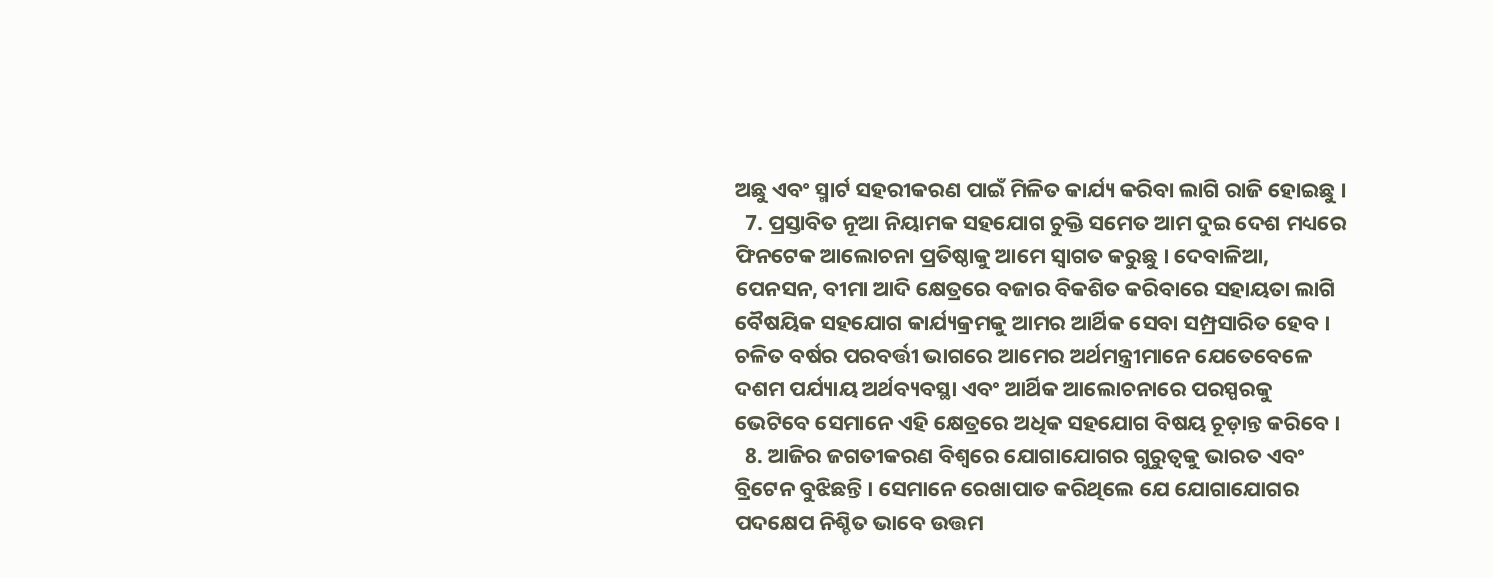ଅଛୁ ଏବଂ ସ୍ମାର୍ଟ ସହରୀକରଣ ପାଇଁ ମିଳିତ କାର୍ଯ୍ୟ କରିବା ଲାଗି ରାଜି ହୋଇଛୁ ।
  7. ପ୍ରସ୍ତାବିତ ନୂଆ ନିୟାମକ ସହଯୋଗ ଚୁକ୍ତି ସମେତ ଆମ ଦୁଇ ଦେଶ ମଧ୍ୟରେ ଫିନଟେକ ଆଲୋଚନା ପ୍ରତିଷ୍ଠାକୁ ଆମେ ସ୍ୱାଗତ କରୁଛୁ । ଦେବାଳିଆ, ପେନସନ, ବୀମା ଆଦି କ୍ଷେତ୍ରରେ ବଜାର ବିକଶିତ କରିବାରେ ସହାୟତା ଲାଗି ବୈଷୟିକ ସହଯୋଗ କାର୍ଯ୍ୟକ୍ରମକୁ ଆମର ଆର୍ଥିକ ସେବା ସମ୍ପ୍ରସାରିତ ହେବ । ଚଳିତ ବର୍ଷର ପରବର୍ତ୍ତୀ ଭାଗରେ ଆମେର ଅର୍ଥମନ୍ତ୍ରୀମାନେ ଯେତେବେଳେ ଦଶମ ପର୍ଯ୍ୟାୟ ଅର୍ଥବ୍ୟବସ୍ଥା ଏବଂ ଆର୍ଥିକ ଆଲୋଚନାରେ ପରସ୍ପରକୁ ଭେଟିବେ ସେମାନେ ଏହି କ୍ଷେତ୍ରରେ ଅଧିକ ସହଯୋଗ ବିଷୟ ଚୂଡ଼ାନ୍ତ କରିବେ ।
  8. ଆଜିର ଜଗତୀକରଣ ବିଶ୍ୱରେ ଯୋଗାଯୋଗର ଗୁରୁତ୍ୱକୁ ଭାରତ ଏବଂ ବ୍ରିଟେନ ବୁଝିଛନ୍ତି । ସେମାନେ ରେଖାପାତ କରିଥିଲେ ଯେ ଯୋଗାଯୋଗର ପଦକ୍ଷେପ ନିଶ୍ଚିତ ଭାବେ ଉତ୍ତମ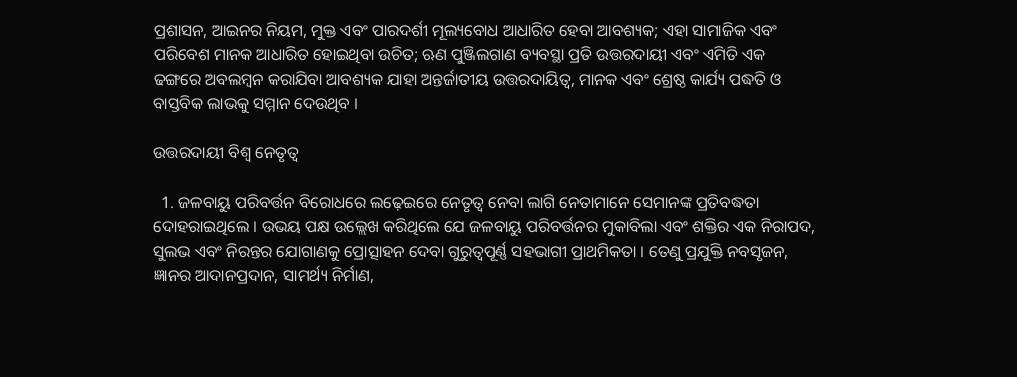ପ୍ରଶାସନ, ଆଇନର ନିୟମ, ମୁକ୍ତ ଏବଂ ପାରଦର୍ଶୀ ମୂଲ୍ୟବୋଧ ଆଧାରିତ ହେବା ଆବଶ୍ୟକ; ଏହା ସାମାଜିକ ଏବଂ ପରିବେଶ ମାନକ ଆଧାରିତ ହୋଇଥିବା ଉଚିତ; ଋଣ ପୁଞ୍ଜିଲଗାଣ ବ୍ୟବସ୍ଥା ପ୍ରତି ଉତ୍ତରଦାୟୀ ଏବଂ ଏମିତି ଏକ ଢଙ୍ଗରେ ଅବଲମ୍ବନ କରାଯିବା ଆବଶ୍ୟକ ଯାହା ଅନ୍ତର୍ଜାତୀୟ ଉତ୍ତରଦାୟିତ୍ୱ, ମାନକ ଏବଂ ଶ୍ରେଷ୍ଠ କାର୍ଯ୍ୟ ପଦ୍ଧତି ଓ ବାସ୍ତବିକ ଲାଭକୁ ସମ୍ମାନ ଦେଉଥିବ ।

ଉତ୍ତରଦାୟୀ ବିଶ୍ୱ ନେତୃତ୍ୱ

  1. ଜଳବାୟୁ ପରିବର୍ତ୍ତନ ବିରୋଧରେ ଲଢ଼େଇରେ ନେତୃତ୍ୱ ନେବା ଲାଗି ନେତାମାନେ ସେମାନଙ୍କ ପ୍ରତିବଦ୍ଧତା ଦୋହରାଇଥିଲେ । ଉଭୟ ପକ୍ଷ ଉଲ୍ଲେଖ କରିଥିଲେ ଯେ ଜଳବାୟୁ ପରିବର୍ତ୍ତନର ମୁକାବିଲା ଏବଂ ଶକ୍ତିର ଏକ ନିରାପଦ, ସୁଲଭ ଏବଂ ନିରନ୍ତର ଯୋଗାଣକୁ ପ୍ରୋତ୍ସାହନ ଦେବା ଗୁରୁତ୍ୱପୂର୍ଣ୍ଣ ସହଭାଗୀ ପ୍ରାଥମିକତା । ତେଣୁ ପ୍ରଯୁକ୍ତି ନବସୃଜନ, ଜ୍ଞାନର ଆଦାନପ୍ରଦାନ, ସାମର୍ଥ୍ୟ ନିର୍ମାଣ,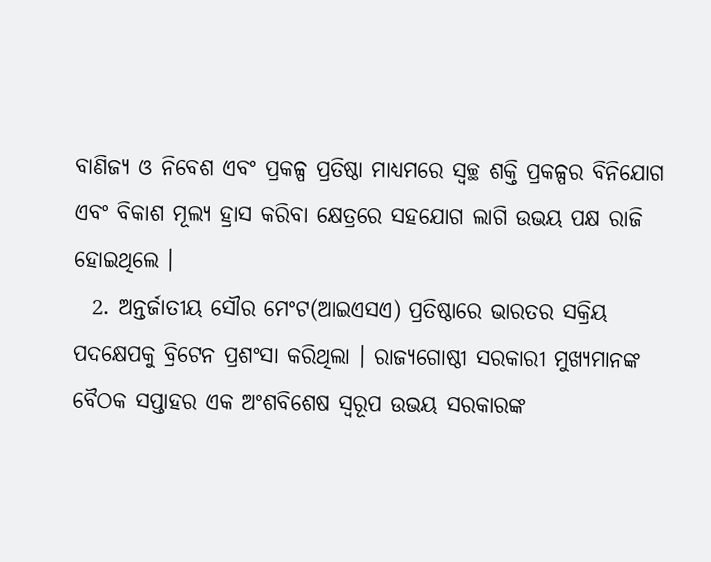ବାଣିଜ୍ୟ ଓ ନିବେଶ ଏବଂ ପ୍ରକଳ୍ପ ପ୍ରତିଷ୍ଠା ମାଧ୍ୟମରେ ସ୍ୱଚ୍ଛ ଶକ୍ତି ପ୍ରକଳ୍ପର ବିନିଯୋଗ ଏବଂ ବିକାଶ ମୂଲ୍ୟ ହ୍ରାସ କରିବା କ୍ଷେତ୍ରରେ ସହଯୋଗ ଲାଗି ଉଭୟ ପକ୍ଷ ରାଜି ହୋଇଥିଲେ ।
  2. ଅନ୍ତର୍ଜାତୀୟ ସୌର ମେଂଟ(ଆଇଏସଏ) ପ୍ରତିଷ୍ଠାରେ ଭାରତର ସକ୍ରିୟ ପଦକ୍ଷେପକୁ ବ୍ରିଟେନ ପ୍ରଶଂସା କରିଥିଲା । ରାଜ୍ୟଗୋଷ୍ଠୀ ସରକାରୀ ମୁଖ୍ୟମାନଙ୍କ ବୈଠକ ସପ୍ତାହର ଏକ ଅଂଶବିଶେଷ ସ୍ୱରୂପ ଉଭୟ ସରକାରଙ୍କ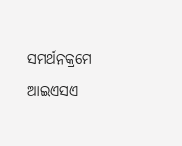ସମର୍ଥନକ୍ରମେ ଆଇଏସଏ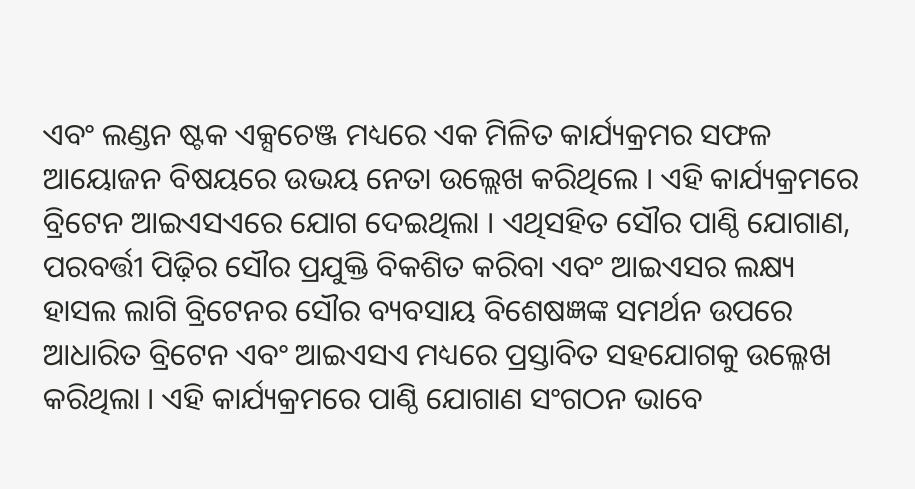ଏବଂ ଲଣ୍ଡନ ଷ୍ଟକ ଏକ୍ସଚେଞ୍ଜ ମଧ୍ୟରେ ଏକ ମିଳିତ କାର୍ଯ୍ୟକ୍ରମର ସଫଳ ଆୟୋଜନ ବିଷୟରେ ଉଭୟ ନେତା ଉଲ୍ଲେଖ କରିଥିଲେ । ଏହି କାର୍ଯ୍ୟକ୍ରମରେ ବ୍ରିଟେନ ଆଇଏସଏରେ ଯୋଗ ଦେଇଥିଲା । ଏଥିସହିତ ସୌର ପାଣ୍ଠି ଯୋଗାଣ, ପରବର୍ତ୍ତୀ ପିଢ଼ିର ସୌର ପ୍ରଯୁକ୍ତି ବିକଶିତ କରିବା ଏବଂ ଆଇଏସର ଲକ୍ଷ୍ୟ ହାସଲ ଲାଗି ବ୍ରିଟେନର ସୌର ବ୍ୟବସାୟ ବିଶେଷଜ୍ଞଙ୍କ ସମର୍ଥନ ଉପରେ ଆଧାରିତ ବ୍ରିଟେନ ଏବଂ ଆଇଏସଏ ମଧ୍ୟରେ ପ୍ରସ୍ତାବିତ ସହଯୋଗକୁ ଉଲ୍ଳେଖ କରିଥିଲା । ଏହି କାର୍ଯ୍ୟକ୍ରମରେ ପାଣ୍ଠି ଯୋଗାଣ ସଂଗଠନ ଭାବେ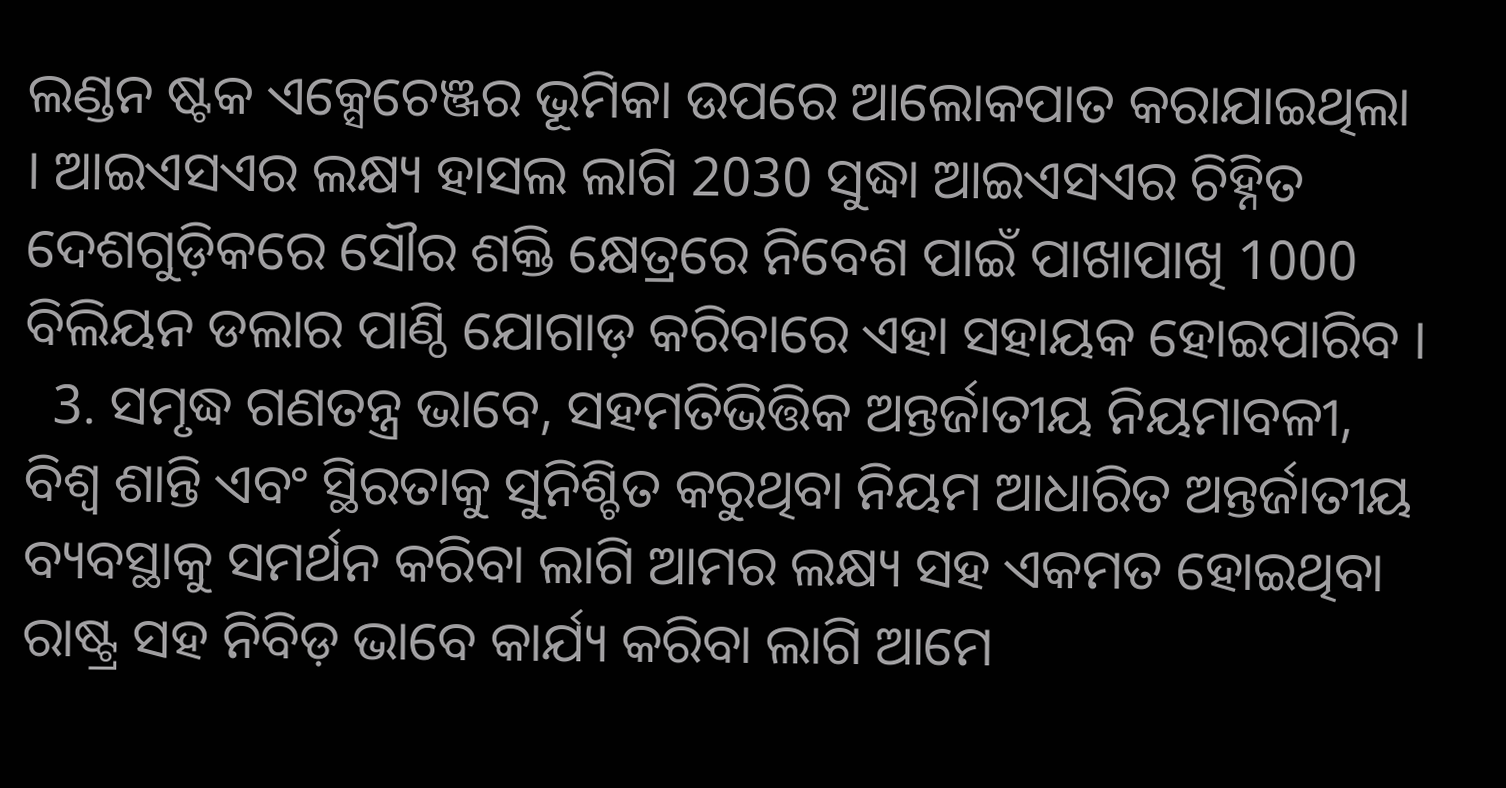ଲଣ୍ଡନ ଷ୍ଟକ ଏକ୍ସେଚେଞ୍ଜର ଭୂମିକା ଉପରେ ଆଲୋକପାତ କରାଯାଇଥିଲା । ଆଇଏସଏର ଲକ୍ଷ୍ୟ ହାସଲ ଲାଗି 2030 ସୁଦ୍ଧା ଆଇଏସଏର ଚିହ୍ନିତ ଦେଶଗୁଡ଼ିକରେ ସୌର ଶକ୍ତି କ୍ଷେତ୍ରରେ ନିବେଶ ପାଇଁ ପାଖାପାଖି 1000 ବିଲିୟନ ଡଲାର ପାଣ୍ଠି ଯୋଗାଡ଼ କରିବାରେ ଏହା ସହାୟକ ହୋଇପାରିବ ।
  3. ସମୃଦ୍ଧ ଗଣତନ୍ତ୍ର ଭାବେ, ସହମତିଭିତ୍ତିକ ଅନ୍ତର୍ଜାତୀୟ ନିୟମାବଳୀ, ବିଶ୍ୱ ଶାନ୍ତି ଏବଂ ସ୍ଥିରତାକୁ ସୁନିଶ୍ଚିତ କରୁଥିବା ନିୟମ ଆଧାରିତ ଅନ୍ତର୍ଜାତୀୟ ବ୍ୟବସ୍ଥାକୁ ସମର୍ଥନ କରିବା ଲାଗି ଆମର ଲକ୍ଷ୍ୟ ସହ ଏକମତ ହୋଇଥିବା ରାଷ୍ଟ୍ର ସହ ନିବିଡ଼ ଭାବେ କାର୍ଯ୍ୟ କରିବା ଲାଗି ଆମେ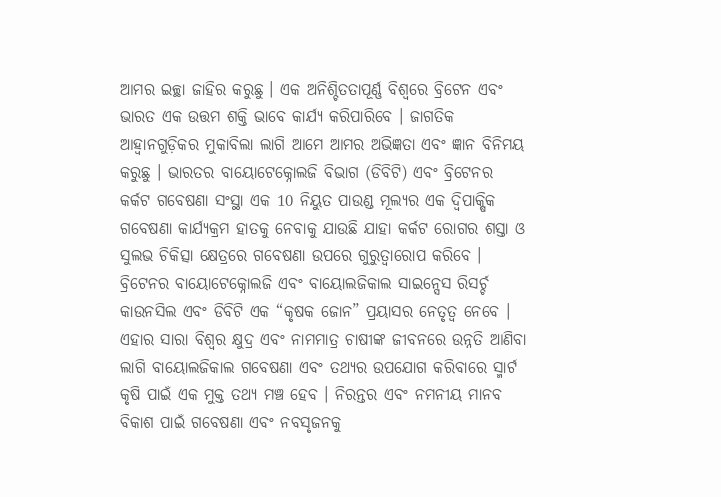ଆମର ଇଚ୍ଛା ଜାହିର କରୁଛୁ । ଏକ ଅନିଶ୍ଚିତତାପୂର୍ଣ୍ଣ ବିଶ୍ୱରେ ବ୍ରିଟେନ ଏବଂ ଭାରତ ଏକ ଉତ୍ତମ ଶକ୍ତି ଭାବେ କାର୍ଯ୍ୟ କରିପାରିବେ । ଜାଗତିକ ଆହ୍ୱାନଗୁଡ଼ିକର ମୁକାବିଲା ଲାଗି ଆମେ ଆମର ଅଭିଜ୍ଞତା ଏବଂ ଜ୍ଞାନ ବିନିମୟ କରୁଛୁ । ଭାରତର ବାୟୋଟେକ୍ନୋଲଜି ବିଭାଗ (ଡିବିଟି) ଏବଂ ବ୍ରିଟେନର କର୍କଟ ଗବେଷଣା ସଂସ୍ଥା ଏକ 10 ନିୟୁତ ପାଉଣ୍ଡ ମୂଲ୍ୟର ଏକ ଦ୍ୱିପାକ୍ଷିକ ଗବେଷଣା କାର୍ଯ୍ୟକ୍ରମ ହାତକୁ ନେବାକୁ ଯାଉଛି ଯାହା କର୍କଟ ରୋଗର ଶସ୍ତା ଓ ସୁଲଭ ଚିକିତ୍ସା କ୍ଷେତ୍ରରେ ଗବେଷଣା ଉପରେ ଗୁରୁତ୍ୱାରୋପ କରିବେ । ବ୍ରିଟେନର ବାୟୋଟେକ୍ନୋଲଜି ଏବଂ ବାୟୋଲଜିକାଲ ସାଇନ୍ସେସ ରିସର୍ଚ୍ଚ କାଉନସିଲ ଏବଂ ଡିବିଟି ଏକ “କୃଷକ ଜୋନ” ପ୍ରୟାସର ନେତୃତ୍ୱ ନେବେ । ଏହାର ସାରା ବିଶ୍ୱର କ୍ଷୁଦ୍ର ଏବଂ ନାମମାତ୍ର ଚାଷୀଙ୍କ ଜୀବନରେ ଉନ୍ନତି ଆଣିବା ଲାଗି ବାୟୋଲଜିକାଲ ଗବେଷଣା ଏବଂ ତଥ୍ୟର ଉପଯୋଗ କରିବାରେ ସ୍ମାର୍ଟ କୃଷି ପାଇଁ ଏକ ମୁକ୍ତ ତଥ୍ୟ ମଞ୍ଚ ହେବ । ନିରନ୍ତର ଏବଂ ନମନୀୟ ମାନବ ବିକାଶ ପାଇଁ ଗବେଷଣା ଏବଂ ନବସୃଜନକୁ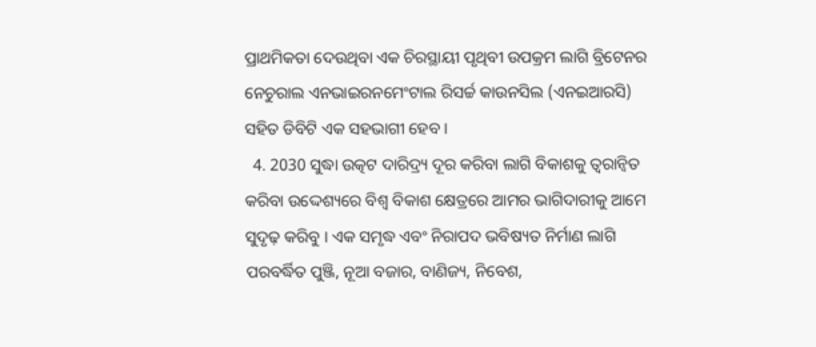ପ୍ରାଥମିକତା ଦେଉଥିବା ଏକ ଚିରସ୍ଥାୟୀ ପୃଥିବୀ ଉପକ୍ରମ ଲାଗି ବ୍ରିଟେନର ନେଚୁରାଲ ଏନଭାଇରନମେଂଟାଲ ରିସର୍ଚ୍ଚ କାଉନସିଲ (ଏନଇଆରସି) ସହିତ ଡିବିଟି ଏକ ସହଭାଗୀ ହେବ ।
  4. 2030 ସୁଦ୍ଧା ଉତ୍କଟ ଦାରିଦ୍ର୍ୟ ଦୂର କରିବା ଲାଗି ବିକାଶକୁ ତ୍ୱରାନ୍ୱିତ କରିବା ଉଦ୍ଦେଶ୍ୟରେ ବିଶ୍ୱ ବିକାଶ କ୍ଷେତ୍ରରେ ଆମର ଭାଗିଦାରୀକୁ ଆମେ ସୁଦୃଢ଼ କରିବୁ । ଏକ ସମୃଦ୍ଧ ଏବଂ ନିରାପଦ ଭବିଷ୍ୟତ ନିର୍ମାଣ ଲାଗି ପରବର୍ଦ୍ଧିତ ପୁଞ୍ଜି, ନୂଆ ବଜାର, ବାଣିଜ୍ୟ, ନିବେଶ,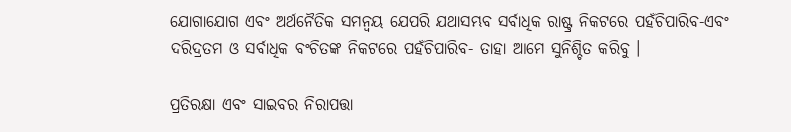ଯୋଗାଯୋଗ ଏବଂ ଅର୍ଥନୈତିକ ସମନ୍ୱୟ ଯେପରି ଯଥାସମ୍ଭବ ସର୍ବାଧିକ ରାଷ୍ଟ୍ର ନିକଟରେ ପହଁଚିପାରିବ-ଏବଂ ଦରିଦ୍ରତମ ଓ ସର୍ବାଧିକ ବଂଚିତଙ୍କ ନିକଟରେ ପହଁଚିପାରିବ- ତାହା ଆମେ ସୁନିଶ୍ଚିତ କରିବୁ ।

ପ୍ରତିରକ୍ଷା ଏବଂ ସାଇବର ନିରାପତ୍ତା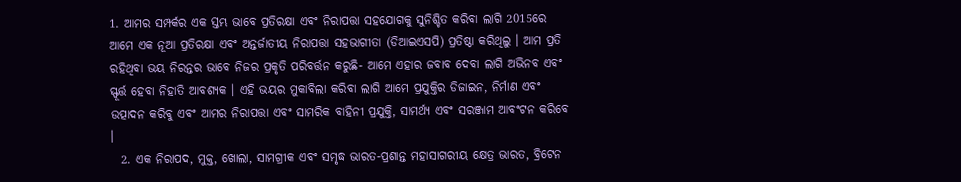1. ଆମର ସମ୍ପର୍କର ଏକ ସ୍ତମ୍ଭ ଭାବେ ପ୍ରତିରକ୍ଷା ଏବଂ ନିରାପତ୍ତା ସହଯୋଗକୁ ସୁନିଶ୍ଚିତ କରିବା ଲାଗି 2015ରେ ଆମେ ଏକ ନୂଆ ପ୍ରତିରକ୍ଷା ଏବଂ ଅନ୍ତର୍ଜାତୀୟ ନିରାପତ୍ତା ସହଭାଗୀତା (ଡିଆଇଏସପି) ପ୍ରତିଷ୍ଠା କରିଥିଲୁ । ଆମ ପ୍ରତି ରହିଥିବା ଭୟ ନିରନ୍ତର ଭାବେ ନିଜର ପ୍ରକୃତି ପରିବର୍ତ୍ତନ କରୁଛି- ଆମେ ଏହାର ଜବାବ ଦେବା ଲାଗି ଅଭିନବ ଏବଂ ସ୍ଫୂର୍ତ୍ତ ହେବା ନିହାତି ଆବଶ୍ୟକ । ଏହି ଭୟର ମୁକାବିଲା କରିବା ଲାଗି ଆମେ ପ୍ରଯୁକ୍ତିର ଡିଜାଇନ, ନିର୍ମାଣ ଏବଂ ଉତ୍ପାଦନ କରିବୁ ଏବଂ ଆମର ନିରାପତ୍ତା ଏବଂ ସାମରିକ ବାହିନୀ ପ୍ରଯୁକ୍ତି, ସାମର୍ଥ୍ୟ ଏବଂ ସରଞ୍ଜାମ ଆବଂଟନ କରିବେ ।
  2. ଏକ ନିରାପଦ, ମୁକ୍ତ, ଖୋଲା, ସାମଗ୍ରୀକ ଏବଂ ସମୃଦ୍ଧ ଭାରତ-ପ୍ରଶାନ୍ତ ମହାସାଗରୀୟ କ୍ଷେତ୍ର ଭାରତ, ବ୍ରିଟେନ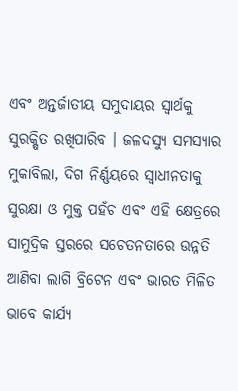ଏବଂ ଅନ୍ତର୍ଜାତୀୟ ସମୁଦାୟର ସ୍ୱାର୍ଥକୁ ସୁରକ୍ଷିତ ରଖିପାରିବ । ଜଳଦସ୍ୟୁ ସମସ୍ୟାର ମୁକାବିଲା, ଦିଗ ନିର୍ଣ୍ଣୟରେ ସ୍ୱାଧୀନତାକୁ ସୁରକ୍ଷା ଓ ମୁକ୍ତ ପହଁଚ ଏବଂ ଏହି କ୍ଷେତ୍ରରେ ସାମୁଦ୍ରିକ ସ୍ତରରେ ସଚେତନତାରେ ଉନ୍ନତି ଆଣିବା ଲାଗି ବ୍ରିଟେନ ଏବଂ ଭାରତ ମିଳିତ ଭାବେ କାର୍ଯ୍ୟ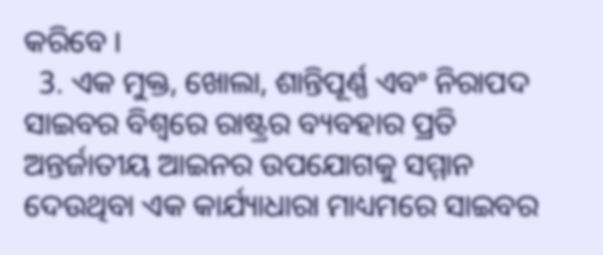କରିବେ ।
  3. ଏକ ମୁକ୍ତ, ଖୋଲା, ଶାନ୍ତିପୂର୍ଣ୍ଣ ଏବଂ ନିରାପଦ ସାଇବର ବିଶ୍ୱରେ ରାଷ୍ଟ୍ରର ବ୍ୟବହାର ପ୍ରତି ଅନ୍ତର୍ଜାତୀୟ ଆଇନର ଉପଯୋଗକୁ ସମ୍ମାନ ଦେଉଥିବା ଏକ କାର୍ଯ୍ୟାଧାରା ମାଧ୍ୟମରେ ସାଇବର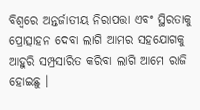ବିଶ୍ୱରେ ଅନ୍ତର୍ଜାତୀୟ ନିରାପତ୍ତା ଏବଂ ସ୍ଥିରତାକୁ ପ୍ରୋତ୍ସାହନ ଦେବା ଲାଗି ଆମର ସହଯୋଗକୁ ଆହୁରି ସମ୍ପ୍ରସାରିତ କରିବା ଲାଗି ଆମେ ରାଜି ହୋଇଛୁ ।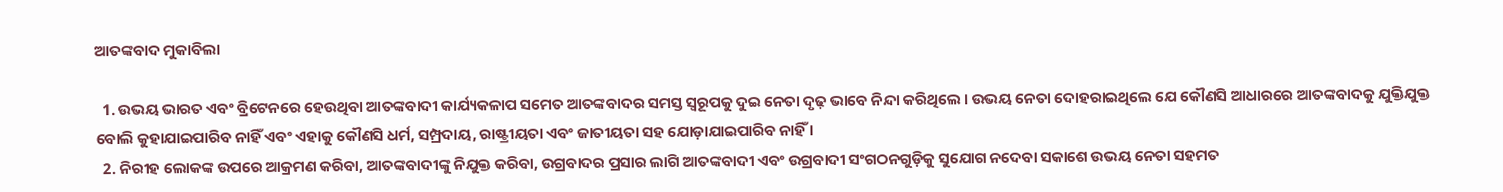ଆତଙ୍କବାଦ ମୁକାବିଲା

  1. ଉଭୟ ଭାରତ ଏବଂ ବ୍ରିଟେନରେ ହେଉଥିବା ଆତଙ୍କବାଦୀ କାର୍ଯ୍ୟକଳାପ ସମେତ ଆତଙ୍କବାଦର ସମସ୍ତ ସ୍ୱରୂପକୁ ଦୁଇ ନେତା ଦୃଢ଼ ଭାବେ ନିନ୍ଦା କରିଥିଲେ । ଉଭୟ ନେତା ଦୋହରାଇଥିଲେ ଯେ କୌଣସି ଆଧାରରେ ଆତଙ୍କବାଦକୁ ଯୁକ୍ତିଯୁକ୍ତ ବୋଲି କୁହାଯାଇପାରିବ ନାହିଁ ଏବଂ ଏହାକୁ କୌଣସି ଧର୍ମ, ସମ୍ପ୍ରଦାୟ, ରାଷ୍ଟ୍ରୀୟତା ଏବଂ ଜାତୀୟତା ସହ ଯୋଡ଼ାଯାଇପାରିବ ନାହିଁ ।
  2. ନିରୀହ ଲୋକଙ୍କ ଉପରେ ଆକ୍ରମଣ କରିବା, ଆତଙ୍କବାଦୀଙ୍କୁ ନିଯୁକ୍ତ କରିବା, ଉଗ୍ରବାଦର ପ୍ରସାର ଲାଗି ଆତଙ୍କବାଦୀ ଏବଂ ଉଗ୍ରବାଦୀ ସଂଗଠନଗୁଡ଼ିକୁ ସୁଯୋଗ ନଦେବା ସକାଶେ ଉଭୟ ନେତା ସହମତ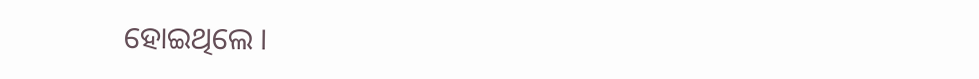ହୋଇଥିଲେ ।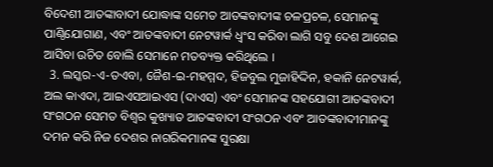ବିଦେଶୀ ଆତଙ୍କାବାଦୀ ଯୋଦ୍ଧାଙ୍କ ସମେତ ଆତଙ୍କବାଦୀଙ୍କ ଚଳପ୍ରଚଳ, ସେମାନଙ୍କୁ ପାଣ୍ଠିଯୋଗାଣ, ଏବଂ ଆତଙ୍କବାଦୀ ନେଟୱାର୍କ ଧ୍ୱଂସ କରିବା ଲାଗି ସବୁ ଦେଶ ଆଗେଇ ଆସିବା ଉଚିତ ବୋଲି ସେମାନେ ମତବ୍ୟକ୍ତ କରିଥିଲେ ।
  3. ଲସ୍କର-ଏ-ତଏବା, ଜୈଶ-ଇ-ମହମ୍ମଦ, ହିଜବୁଲ ମୁଜାହିଦ୍ଦିନ, ହକାନି ନେଟୱାର୍କ, ଅଲ କାଏଦା, ଆଇଏସଆଇଏସ (ଦାଏସ) ଏବଂ ସେମାନଙ୍କ ସହଯୋଗୀ ଆତଙ୍କବାଦୀ ସଂଗଠନ ସେମତ ବିଶ୍ୱର କୁଖ୍ୟାତ ଆତଙ୍କବାଦୀ ସଂଗଠନ ଏବଂ ଆତଙ୍କବାଦୀମାନଙ୍କୁ ଦମନ କରି ନିଜ ଦେଶର ନାଗରିକମାନଙ୍କ ସୁରକ୍ଷା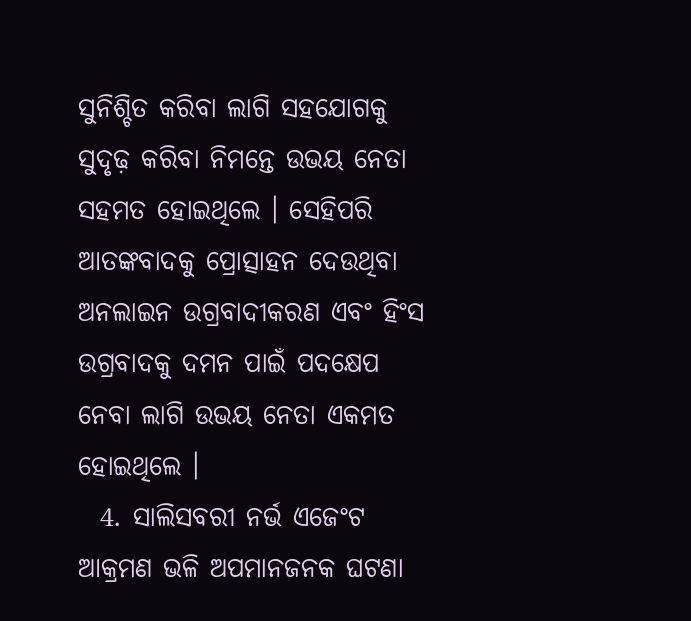ସୁନିଶ୍ଚିତ କରିବା ଲାଗି ସହଯୋଗକୁ ସୁଦୃଢ଼ କରିବା ନିମନ୍ତେ ଉଭୟ ନେତା ସହମତ ହୋଇଥିଲେ । ସେହିପରି ଆତଙ୍କବାଦକୁ ପ୍ରୋତ୍ସାହନ ଦେଉଥିବା ଅନଲାଇନ ଉଗ୍ରବାଦୀକରଣ ଏବଂ ହିଂସ ଉଗ୍ରବାଦକୁ ଦମନ ପାଇଁ ପଦକ୍ଷେପ ନେବା ଲାଗି ଉଭୟ ନେତା ଏକମତ ହୋଇଥିଲେ ।
  4. ସାଲିସବରୀ ନର୍ଭ ଏଜେଂଟ ଆକ୍ରମଣ ଭଳି ଅପମାନଜନକ ଘଟଣା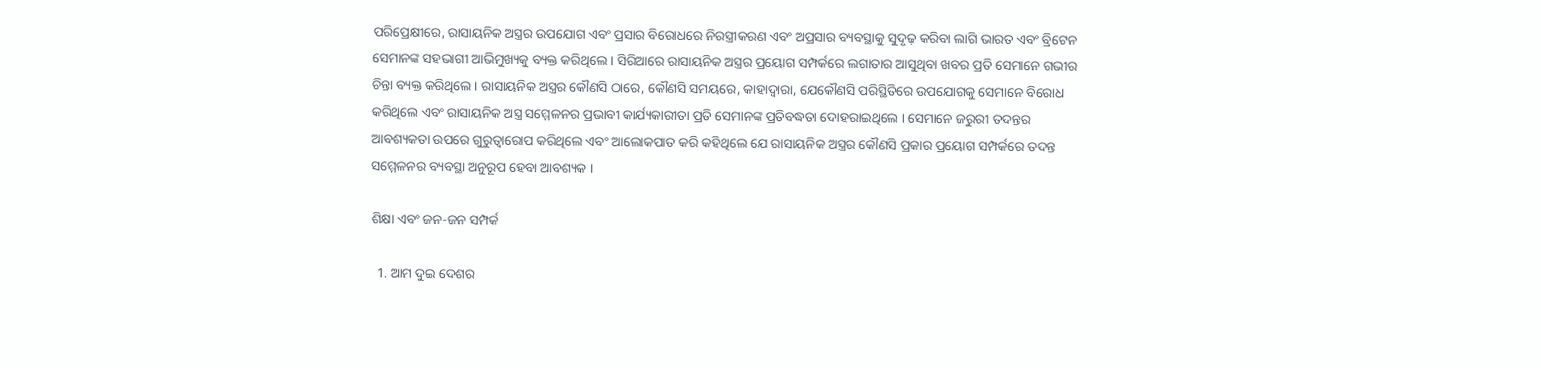ପରିପ୍ରେକ୍ଷୀରେ, ରାସାୟନିକ ଅସ୍ତ୍ରର ଉପଯୋଗ ଏବଂ ପ୍ରସାର ବିରୋଧରେ ନିରସ୍ତ୍ରୀକରଣ ଏବଂ ଅପ୍ରସାର ବ୍ୟବସ୍ଥାକୁ ସୁଦୃଢ଼ କରିବା ଲାଗି ଭାରତ ଏବଂ ବ୍ରିଟେନ ସେମାନଙ୍କ ସହଭାଗୀ ଆଭିମୁଖ୍ୟକୁ ବ୍ୟକ୍ତ କରିଥିଲେ । ସିରିଆରେ ରାସାୟନିକ ଅସ୍ତ୍ରର ପ୍ରୟୋଗ ସମ୍ପର୍କରେ ଲଗାତାର ଆସୁଥିବା ଖବର ପ୍ରତି ସେମାନେ ଗଭୀର ଚିନ୍ତା ବ୍ୟକ୍ତ କରିଥିଲେ । ରାସାୟନିକ ଅସ୍ତ୍ରର କୌଣସି ଠାରେ, କୌଣସି ସମୟରେ, କାହାଦ୍ୱାରା, ଯେକୌଣସି ପରିସ୍ଥିତିରେ ଉପଯୋଗକୁ ସେମାନେ ବିରୋଧ କରିଥିଲେ ଏବଂ ରାସାୟନିକ ଅସ୍ତ୍ର ସମ୍ମେଳନର ପ୍ରଭାବୀ କାର୍ଯ୍ୟକାରୀତା ପ୍ରତି ସେମାନଙ୍କ ପ୍ରତିବଦ୍ଧତା ଦୋହରାଇଥିଲେ । ସେମାନେ ଜରୁରୀ ତଦନ୍ତର ଆବଶ୍ୟକତା ଉପରେ ଗୁରୁତ୍ୱାରୋପ କରିଥିଲେ ଏବଂ ଆଲୋକପାତ କରି କହିଥିଲେ ଯେ ରାସାୟନିକ ଅସ୍ତ୍ରର କୌଣସି ପ୍ରକାର ପ୍ରୟୋଗ ସମ୍ପର୍କରେ ତଦନ୍ତ ସମ୍ମେଳନର ବ୍ୟବସ୍ଥା ଅନୁରୂପ ହେବା ଆବଶ୍ୟକ ।

ଶିକ୍ଷା ଏବଂ ଜନ-ଜନ ସମ୍ପର୍କ

  1. ଆମ ଦୁଇ ଦେଶର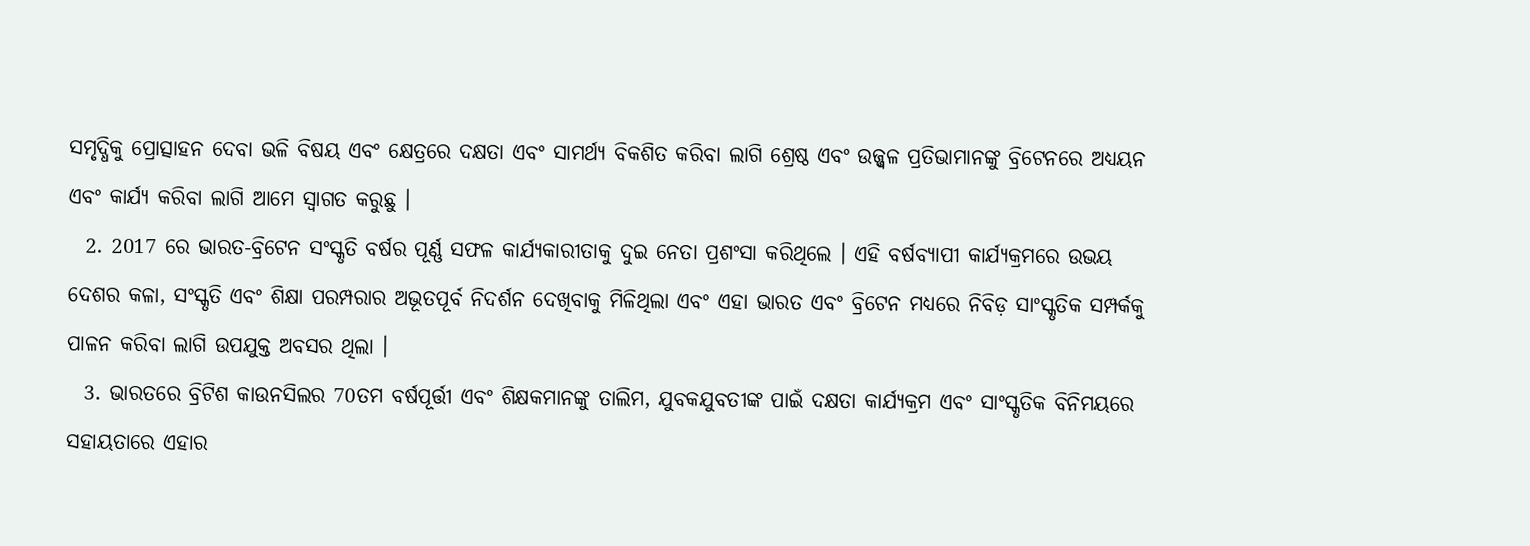ସମୃଦ୍ଧିକୁ ପ୍ରୋତ୍ସାହନ ଦେବା ଭଳି ବିଷୟ ଏବଂ କ୍ଷେତ୍ରରେ ଦକ୍ଷତା ଏବଂ ସାମର୍ଥ୍ୟ ବିକଶିତ କରିବା ଲାଗି ଶ୍ରେଷ୍ଠ ଏବଂ ଉଜ୍ଜ୍ୱଳ ପ୍ରତିଭାମାନଙ୍କୁ ବ୍ରିଟେନରେ ଅଧ୍ୟୟନ ଏବଂ କାର୍ଯ୍ୟ କରିବା ଲାଗି ଆମେ ସ୍ୱାଗତ କରୁଛୁ ।
  2. 2017 ରେ ଭାରତ-ବ୍ରିଟେନ ସଂସ୍କୃତି ବର୍ଷର ପୂର୍ଣ୍ଣ ସଫଳ କାର୍ଯ୍ୟକାରୀତାକୁ ଦୁଇ ନେତା ପ୍ରଶଂସା କରିଥିଲେ । ଏହି ବର୍ଷବ୍ୟାପୀ କାର୍ଯ୍ୟକ୍ରମରେ ଉଭୟ ଦେଶର କଳା, ସଂସ୍କୃତି ଏବଂ ଶିକ୍ଷା ପରମ୍ପରାର ଅଭୂତପୂର୍ବ ନିଦର୍ଶନ ଦେଖିବାକୁ ମିଳିଥିଲା ଏବଂ ଏହା ଭାରତ ଏବଂ ବ୍ରିଟେନ ମଧ୍ୟରେ ନିବିଡ଼ ସାଂସ୍କୃତିକ ସମ୍ପର୍କକୁ ପାଳନ କରିବା ଲାଗି ଉପଯୁକ୍ତ ଅବସର ଥିଲା ।
  3. ଭାରତରେ ବ୍ରିଟିଶ କାଉନସିଲର 70ତମ ବର୍ଷପୂର୍ତ୍ତୀ ଏବଂ ଶିକ୍ଷକମାନଙ୍କୁ ତାଲିମ, ଯୁବକଯୁବତୀଙ୍କ ପାଇଁ ଦକ୍ଷତା କାର୍ଯ୍ୟକ୍ରମ ଏବଂ ସାଂସ୍କୃତିକ ବିନିମୟରେ ସହାୟତାରେ ଏହାର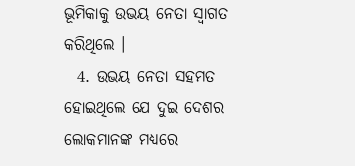ଭୂମିକାକୁ ଉଭୟ ନେତା ସ୍ୱାଗତ କରିଥିଲେ ।
  4. ଉଭୟ ନେତା ସହମତ ହୋଇଥିଲେ ଯେ ଦୁଇ ଦେଶର ଲୋକମାନଙ୍କ ମଧ୍ୟରେ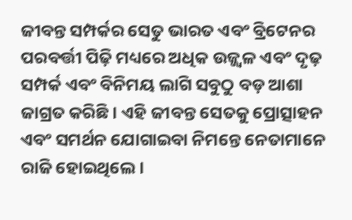ଜୀବନ୍ତ ସମ୍ପର୍କର ସେତୁ ଭାରତ ଏବଂ ବ୍ରିଟେନର ପରବର୍ତ୍ତୀ ପିଢ଼ି ମଧ୍ୟରେ ଅଧିକ ଉଜ୍ଜ୍ୱଳ ଏବଂ ଦୃଢ଼ ସମ୍ପର୍କ ଏବଂ ବିନିମୟ ଲାଗି ସବୁଠୁ ବଡ଼ ଆଶା ଜାଗ୍ରତ କରିଛି । ଏହି ଜୀବନ୍ତ ସେତକୁ ପ୍ରୋତ୍ସାହନ ଏବଂ ସମର୍ଥନ ଯୋଗାଇବା ନିମନ୍ତେ ନେତାମାନେ ରାଜି ହୋଇଥିଲେ ।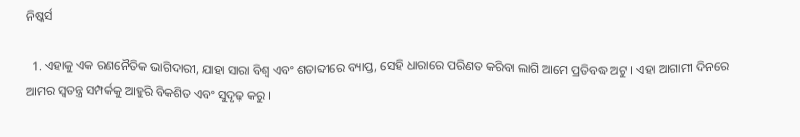ନିଷ୍କର୍ସ

  1. ଏହାକୁ ଏକ ରଣନୈତିକ ଭାଗିଦାରୀ, ଯାହା ସାରା ବିଶ୍ୱ ଏବଂ ଶତାବ୍ଦୀରେ ବ୍ୟାପ୍ତ, ସେହି ଧାରାରେ ପରିଣତ କରିବା ଲାଗି ଆମେ ପ୍ରତିବଦ୍ଧ ଅଟୁ । ଏହା ଆଗାମୀ ଦିନରେ ଆମର ସ୍ୱତନ୍ତ୍ର ସମ୍ପର୍କକୁ ଆହୁରି ବିକଶିତ ଏବଂ ସୁଦୃଢ଼ କରୁ ।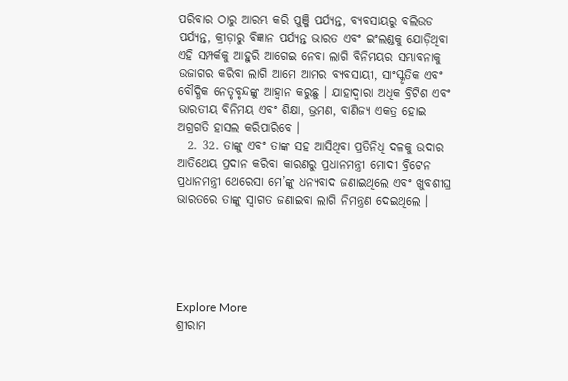ପରିବାର ଠାରୁ ଆରମ୍ଭ କରି ପୁଞ୍ଜି ପର୍ଯ୍ୟନ୍ତ, ବ୍ୟବସାୟରୁ ବଲିଉଡ ପର୍ଯ୍ୟନ୍ତ, କ୍ରୀଡ଼ାରୁ ବିଜ୍ଞାନ ପର୍ଯ୍ୟନ୍ତ ଭାରତ ଏବଂ ଇଂଲଣ୍ଡକୁ ଯୋଡ଼ିଥିବା ଏହି ସମ୍ପର୍କକୁ ଆହୁରି ଆଗେଇ ନେବା ଲାଗି ବିନିମୟର ସମ୍ଭାବନାକୁ ଉଜାଗର କରିବା ଲାଗି ଆମେ ଆମର ବ୍ୟବସାୟୀ, ସାଂସ୍କୃତିକ ଏବଂ ବୌଦ୍ଧିକ ନେତୃବୃନ୍ଦଙ୍କୁ ଆହ୍ୱାନ କରୁଛୁ । ଯାହାଦ୍ୱାରା ଅଧିକ ବ୍ରିଟିଶ ଏବଂ ଭାରତୀୟ ବିନିମୟ ଏବଂ ଶିକ୍ଷା, ଭ୍ରମଣ, ବାଣିଜ୍ୟ ଏକତ୍ର ହୋଇ ଅଗ୍ରଗତି ହାସଲ କରିପାରିବେ ।
  2. 32. ତାଙ୍କୁ ଏବଂ ତାଙ୍କ ସହ ଆସିଥିବା ପ୍ରତିନିଧି ଦଳକୁ ଉଦାର ଆତିଥେୟ ପ୍ରଦାନ କରିବା କାରଣରୁ ପ୍ରଧାନମନ୍ତ୍ରୀ ମୋଦୀ ବ୍ରିଟେନ ପ୍ରଧାନମନ୍ତ୍ରୀ ଥେରେସା ମେ’ଙ୍କୁ ଧନ୍ୟବାଦ ଜଣାଇଥିଲେ ଏବଂ ଖୁବଶୀଘ୍ର ଭାରତରେ ତାଙ୍କୁ ସ୍ୱାଗତ ଜଣାଇବା ଲାଗି ନିମନ୍ତ୍ରଣ ଦେଇଥିଲେ ।





Explore More
ଶ୍ରୀରାମ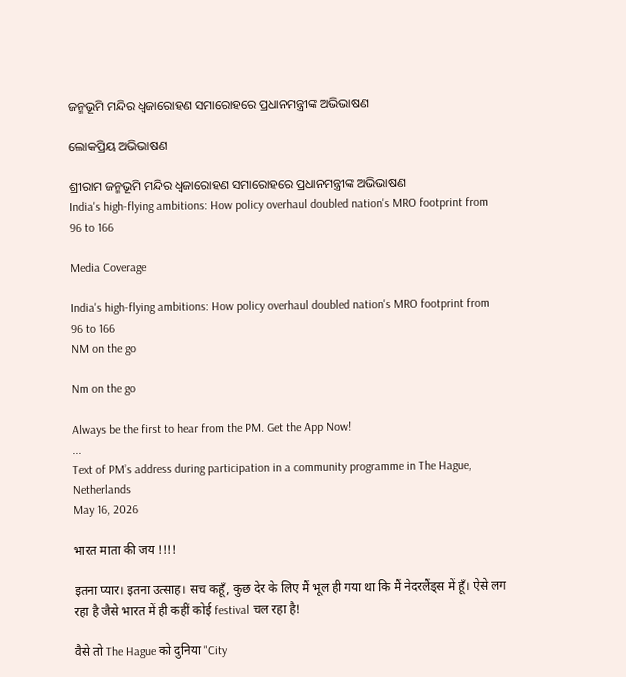ଜନ୍ମଭୂମି ମନ୍ଦିର ଧ୍ଵଜାରୋହଣ ସମାରୋହରେ ପ୍ରଧାନମନ୍ତ୍ରୀଙ୍କ ଅଭିଭାଷଣ

ଲୋକପ୍ରିୟ ଅଭିଭାଷଣ

ଶ୍ରୀରାମ ଜନ୍ମଭୂମି ମନ୍ଦିର ଧ୍ଵଜାରୋହଣ ସମାରୋହରେ ପ୍ରଧାନମନ୍ତ୍ରୀଙ୍କ ଅଭିଭାଷଣ
India's high-flying ambitions: How policy overhaul doubled nation's MRO footprint from 96 to 166

Media Coverage

India's high-flying ambitions: How policy overhaul doubled nation's MRO footprint from 96 to 166
NM on the go

Nm on the go

Always be the first to hear from the PM. Get the App Now!
...
Text of PM’s address during participation in a community programme in The Hague, Netherlands
May 16, 2026

भारत माता की जय !!!!

इतना प्यार। इतना उत्साह। सच कहूँ, कुछ देर के लिए मैं भूल ही गया था कि मैं नेदरलैंड्स में हूँ। ऐसे लग रहा है जैसे भारत में ही कहीं कोई festival चल रहा है!

वैसे तो The Hague को दुनिया "City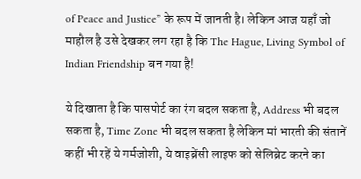of Peace and Justice” के रूप में जानती है। लेकिन आज यहाँ जो माहौल है उसे देखकर लग रहा है कि The Hague, Living Symbol of Indian Friendship बन गया है!

ये दिखाता है कि पासपोर्ट का रंग बदल सकता है, Address भी बदल सकता है, Time Zone भी बदल सकता है लेकिन मां भारती की संतानें कहीं भी रहें ये गर्मजोशी, ये वाइब्रेंसी लाइफ को सेलिब्रेट करने का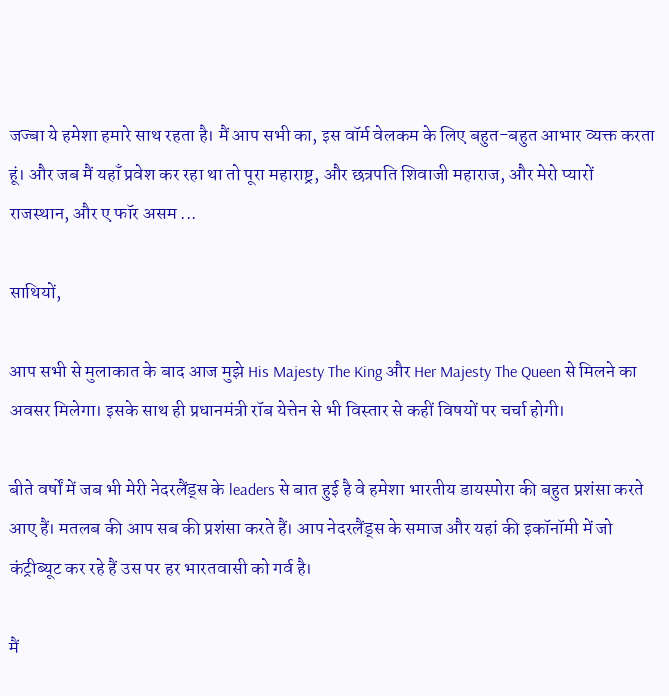जज्बा ये हमेशा हमारे साथ रहता है। मैं आप सभी का, इस वॉर्म वेलकम के लिए बहुत-बहुत आभार व्यक्त करता हूं। और जब मैं यहाँ प्रवेश कर रहा था तो पूरा महाराष्ट्र, और छत्रपति शिवाजी महाराज, और मेरो प्यारों राजस्थान, और ए फॉर असम ...

साथियों,

आप सभी से मुलाकात के बाद आज मुझे His Majesty The King और Her Majesty The Queen से मिलने का अवसर मिलेगा। इसके साथ ही प्रधानमंत्री रॉब येत्तेन से भी विस्तार से कहीं विषयों पर चर्चा होगी।

बीते वर्षों में जब भी मेरी नेदरलैंड्स के leaders से बात हुई है वे हमेशा भारतीय डायस्पोरा की बहुत प्रशंसा करते आए हैं। मतलब की आप सब की प्रशंसा करते हैं। आप नेदरलैंड्स के समाज और यहां की इकॉनॉमी में जो कंट्रीब्यूट कर रहे हैं उस पर हर भारतवासी को गर्व है।

मैं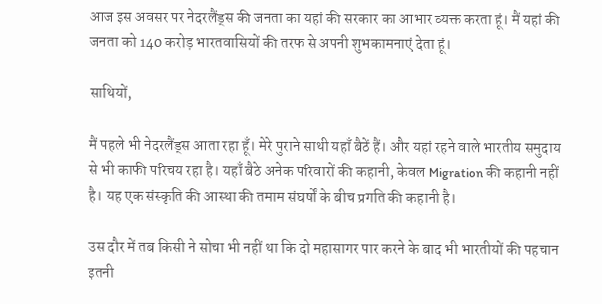आज इस अवसर पर नेदरलैंड्स की जनता का यहां की सरकार का आभार व्यक्त करता हूं। मैं यहां की जनता को 140 करोड़ भारतवासियों की तरफ से अपनी शुभकामनाएं देता हूं।

साथियों,

मैं पहले भी नेदरलैंड्स आता रहा हूँ। मेरे पुराने साथी यहाँ बैठें हैं। और यहां रहने वाले भारतीय समुदाय से भी काफी परिचय रहा है। यहाँ बैठे अनेक परिवारों की कहानी, केवल Migration की कहानी नहीं है। यह एक संस्कृति की आस्था की तमाम संघर्षों के बीच प्रगति की कहानी है।

उस दौर में तब किसी ने सोचा भी नहीं था कि दो महासागर पार करने के बाद भी भारतीयों की पहचान इतनी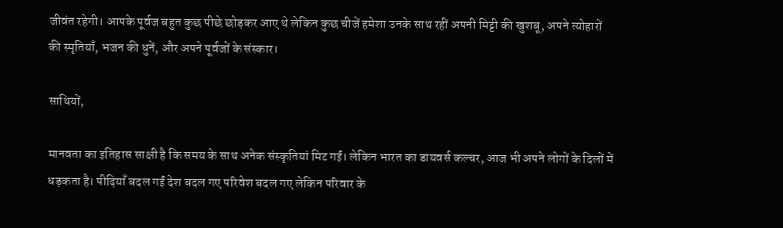जीवंत रहेगी। आपके पूर्वज बहुत कुछ पीछे छोड़कर आए थे लेकिन कुछ चीजें हमेशा उनके साथ रहीं अपनी मिट्टी की खुशबू, अपने त्योहारों की स्मृतियाँ, भजन की धुनें, और अपने पूर्वजों के संस्कार।

साथियों,

मानवता का इतिहास साक्षी है कि समय के साथ अनेक संस्कृतियां मिट गईं। लेकिन भारत का डायवर्स कल्चर, आज भी अपने लोगों के दिलों में धड़कता है। पीढ़ियाँ बदल गईं देश बदल गए परिवेश बदल गए लेकिन परिवार के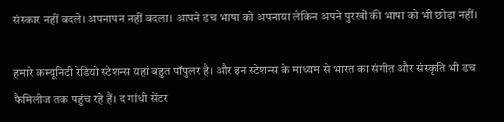संस्कार नहीं बदले। अपनापन नहीं बदला। आपने डच भाषा को अपनाया लेकिन अपने पुरखों की भाषा को भी छोड़ा नहीं।

हमारे कम्यूनिटी रेडियो स्टेशन्स यहां बहुत पॉपुलर है। और इन स्टेशन्स के माध्यम से भारत का संगीत और संस्कृति भी डच फैमिलीज तक पहुंच रहे हैं। द गांधी सेंटर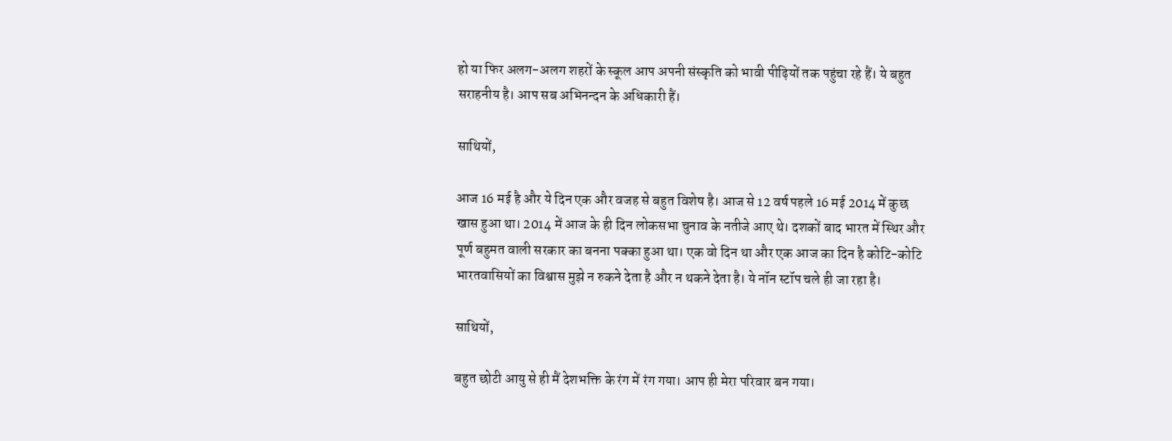हो या फिर अलग-अलग शहरों के स्कूल आप अपनी संस्कृति को भावी पीढ़ियों तक पहुंचा रहे हैं। ये बहुत सराहनीय है। आप सब अभिनन्दन के अधिकारी हैं।

साथियों,

आज 16 मई है और ये दिन एक और वजह से बहुत विशेष है। आज से 12 वर्ष पहले 16 मई 2014 में कुछ खास हुआ था। 2014 में आज के ही दिन लोकसभा चुनाव के नतीजे आए थे। दशकों बाद भारत में स्थिर और पूर्ण बहुमत वाली सरकार का बनना पक्का हुआ था। एक वो दिन था और एक आज का दिन है कोटि-कोटि भारतवासियों का विश्वास मुझे न रुकने देता है और न थकने देता है। ये नॉन स्टॉप चले ही जा रहा है।

साथियों,

बहुत छोटी आयु से ही मैं देशभक्ति के रंग में रंग गया। आप ही मेरा परिवार बन गया।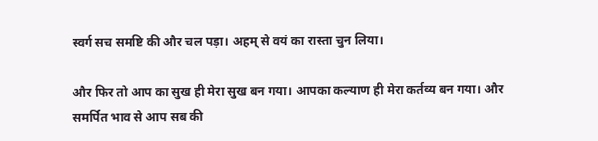स्वर्ग सच समष्टि की और चल पड़ा। अहम् से वयं का रास्ता चुन लिया।

और फिर तो आप का सुख ही मेरा सुख बन गया। आपका कल्याण ही मेरा कर्तव्य बन गया। और समर्पित भाव से आप सब की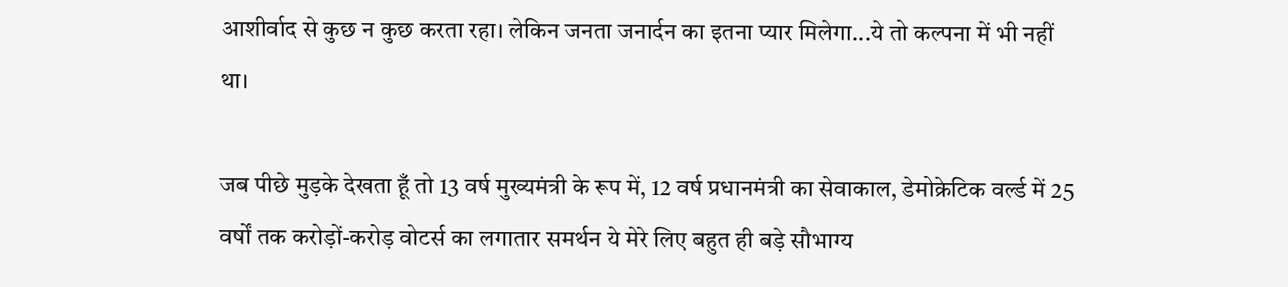आशीर्वाद से कुछ न कुछ करता रहा। लेकिन जनता जनार्दन का इतना प्यार मिलेगा...ये तो कल्पना में भी नहीं था।

जब पीछे मुड़के देखता हूँ तो 13 वर्ष मुख्यमंत्री के रूप में, 12 वर्ष प्रधानमंत्री का सेवाकाल, डेमोक्रेटिक वर्ल्ड में 25 वर्षों तक करोड़ों-करोड़ वोटर्स का लगातार समर्थन ये मेरे लिए बहुत ही बड़े सौभाग्य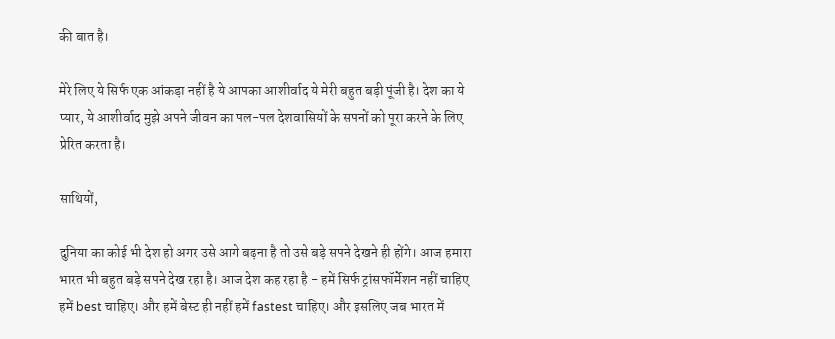की बात है।

मेरे लिए ये सिर्फ एक आंकड़ा नहीं है ये आपका आशीर्वाद ये मेरी बहुत बड़ी पूंजी है। देश का ये प्यार, ये आशीर्वाद मुझे अपने जीवन का पल-पल देशवासियों के सपनों को पूरा करने के लिए प्रेरित करता है।

साथियों,

दुनिया का कोई भी देश हो अगर उसे आगे बढ़ना है तो उसे बड़े सपने देखने ही होंगे। आज हमारा भारत भी बहुत बड़े सपने देख रहा है। आज देश कह रहा है - हमें सिर्फ ट्रांसफॉर्मेशन नहीं चाहिए हमें best चाहिए। और हमें बेस्ट ही नहीं हमें fastest चाहिए। और इसलिए जब भारत में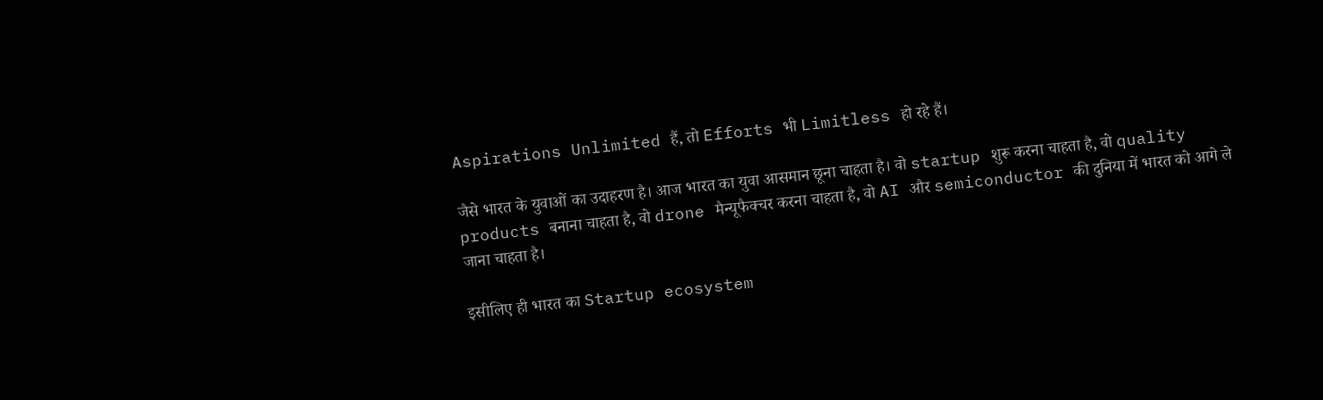Aspirations Unlimited हैं, तो Efforts भी Limitless हो रहे हैं।

जैसे भारत के युवाओं का उदाहरण है। आज भारत का युवा आसमान छूना चाहता है। वो startup शुरू करना चाहता है, वो quality products बनाना चाहता है, वो drone मैन्यूफैक्चर करना चाहता है, वो AI और semiconductor की दुनिया में भारत को आगे ले जाना चाहता है।

इसीलिए ही भारत का Startup ecosystem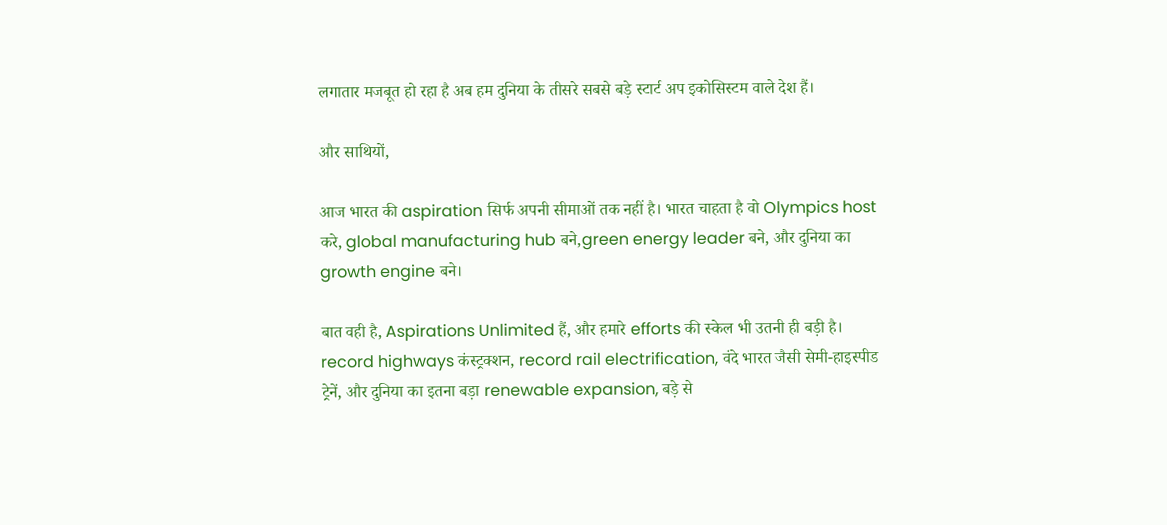लगातार मजबूत हो रहा है अब हम दुनिया के तीसरे सबसे बड़े स्टार्ट अप इकोसिस्टम वाले देश हैं।

और साथियों,

आज भारत की aspiration सिर्फ अपनी सीमाओं तक नहीं है। भारत चाहता है वो Olympics host करे, global manufacturing hub बने,green energy leader बने, और दुनिया का growth engine बने।

बात वही है, Aspirations Unlimited हैं, और हमारे efforts की स्केल भी उतनी ही बड़ी है। record highways कंस्ट्रक्शन, record rail electrification, वंदे भारत जैसी सेमी-हाइस्पीड ट्रेनें, और दुनिया का इतना बड़ा renewable expansion, बड़े से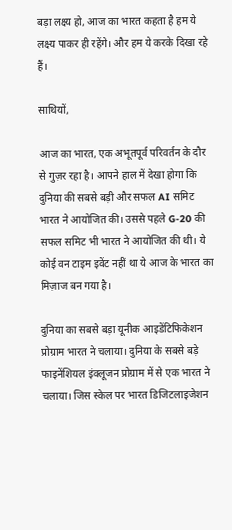बड़ा लक्ष्य हो, आज का भारत कहता है हम ये लक्ष्य पाकर ही रहेंगे। और हम ये करके दिखा रहे हैं।

साथियों,

आज का भारत, एक अभूतपूर्व परिवर्तन के दौर से गुज़र रहा है। आपने हाल में देखा होगा कि दुनिया की सबसे बड़ी और सफल AI समिट भारत ने आयोजित की। उससे पहले G-20 की सफल समिट भी भारत ने आयोजित की थी। ये कोई वन टाइम इवेंट नहीं था ये आज के भारत का मिज़ाज बन गया है।

दुनिया का सबसे बड़ा यूनीक आइडेंटिफिकेशन प्रोग्राम भारत ने चलाया। दुनिया के सबसे बड़े फाइनेंशियल इंक्लूजन प्रोग्राम में से एक भारत ने चलाया। जिस स्केल पर भारत डिजिटलाइजेशन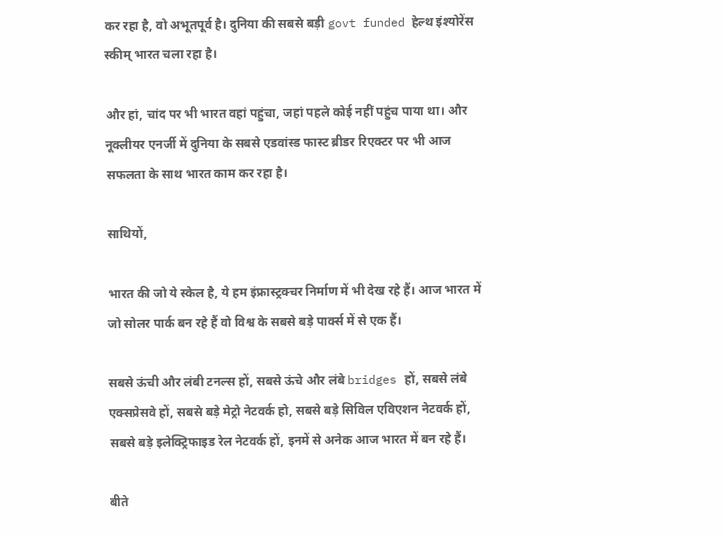कर रहा है, वो अभूतपूर्व है। दुनिया की सबसे बड़ी govt funded हेल्थ इंश्योरेंस स्कीम् भारत चला रहा है।

और हां, चांद पर भी भारत वहां पहुंचा, जहां पहले कोई नहीं पहुंच पाया था। और नूक्लीयर एनर्जी में दुनिया के सबसे एडवांस्ड फास्ट ब्रीडर रिएक्टर पर भी आज सफलता के साथ भारत काम कर रहा है।

साथियों,

भारत की जो ये स्केल है, ये हम इंफ्रास्ट्रक्चर निर्माण में भी देख रहे हैं। आज भारत में जो सोलर पार्क बन रहे हैं वो विश्व के सबसे बड़े पार्क्स में से एक हैं।

सबसे ऊंची और लंबी टनल्स हों, सबसे ऊंचे और लंबे bridges हों, सबसे लंबे एक्सप्रेसवे हों, सबसे बड़े मेट्रो नेटवर्क हो, सबसे बड़े सिविल एविएशन नेटवर्क हों, सबसे बड़े इलेक्ट्रिफाइड रेल नेटवर्क हों, इनमें से अनेक आज भारत में बन रहे हैं।

बीते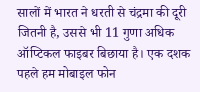सालों में भारत ने धरती से चंद्रमा की दूरी जितनी है, उससे भी 11 गुणा अधिक ऑप्टिकल फाइबर बिछाया है। एक दशक पहले हम मोबाइल फोन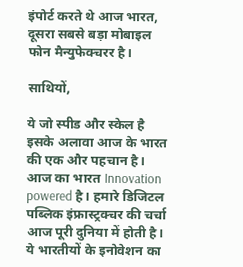इंपोर्ट करते थे आज भारत, दूसरा सबसे बड़ा मोबाइल फोन मैन्युफेक्चरर है।

साथियों,

ये जो स्पीड और स्केल है इसके अलावा आज के भारत की एक और पहचान है। आज का भारत Innovation powered है। हमारे डिजिटल पब्लिक इंफ्रास्ट्रक्चर की चर्चा आज पूरी दुनिया में होती है। ये भारतीयों के इनोवेशन का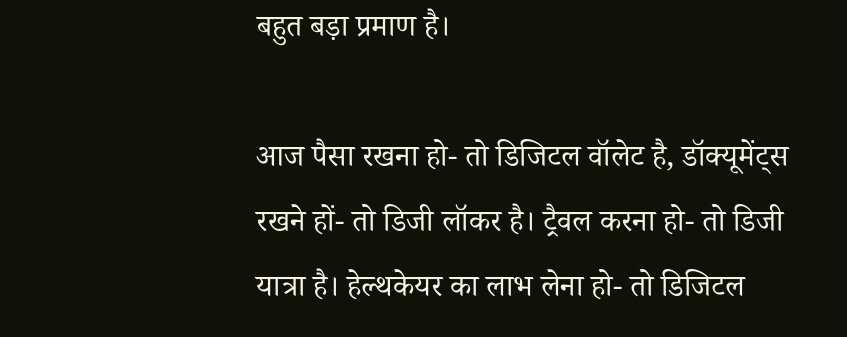बहुत बड़ा प्रमाण है।

आज पैसा रखना हो- तो डिजिटल वॉलेट है, डॉक्यूमेंट्स रखने हों- तो डिजी लॉकर है। ट्रैवल करना हो- तो डिजी यात्रा है। हेल्थकेयर का लाभ लेना हो- तो डिजिटल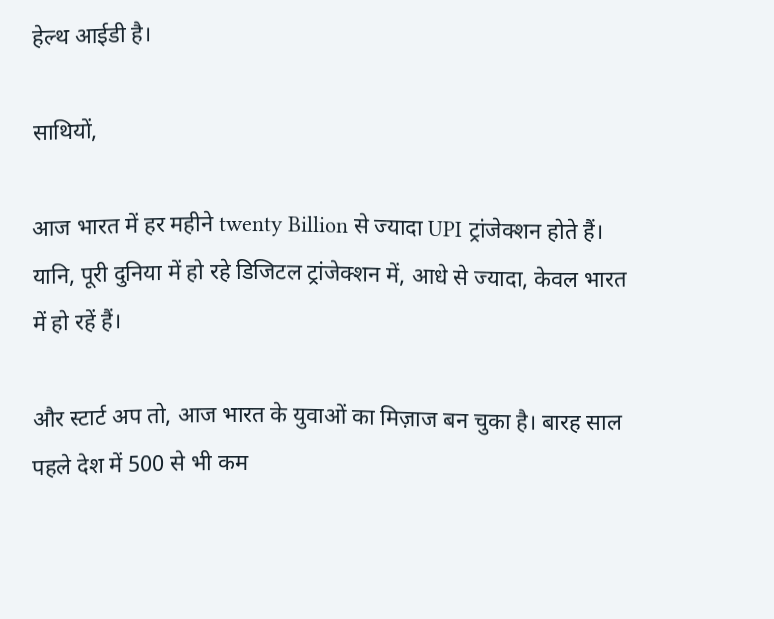हेल्थ आईडी है।

साथियों,

आज भारत में हर महीने twenty Billion से ज्यादा UPI ट्रांजेक्शन होते हैं। यानि, पूरी दुनिया में हो रहे डिजिटल ट्रांजेक्शन में, आधे से ज्यादा, केवल भारत में हो रहें हैं।

और स्टार्ट अप तो, आज भारत के युवाओं का मिज़ाज बन चुका है। बारह साल पहले देश में 500 से भी कम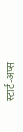स्टार्ट-अप्स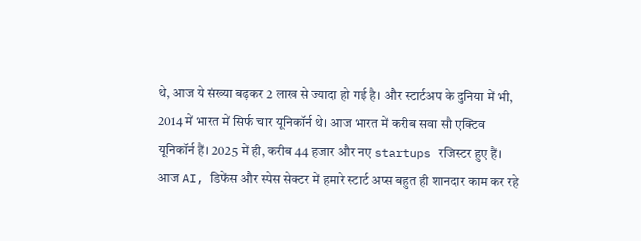थे, आज ये संख्या बढ़कर 2 लाख से ज्यादा हो गई है। और स्टार्टअप के दुनिया में भी, 2014 में भारत में सिर्फ चार यूनिकॉर्न थे। आज भारत में करीब सवा सौ एक्टिव यूनिकॉर्न हैं। 2025 में ही, करीब 44 हजार और नए startups रजिस्टर हुए हैं। आज AI, डिफेंस और स्पेस सेक्टर में हमारे स्टार्ट अप्स बहुत ही शानदार काम कर रहे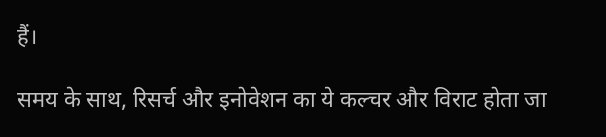हैं।

समय के साथ, रिसर्च और इनोवेशन का ये कल्चर और विराट होता जा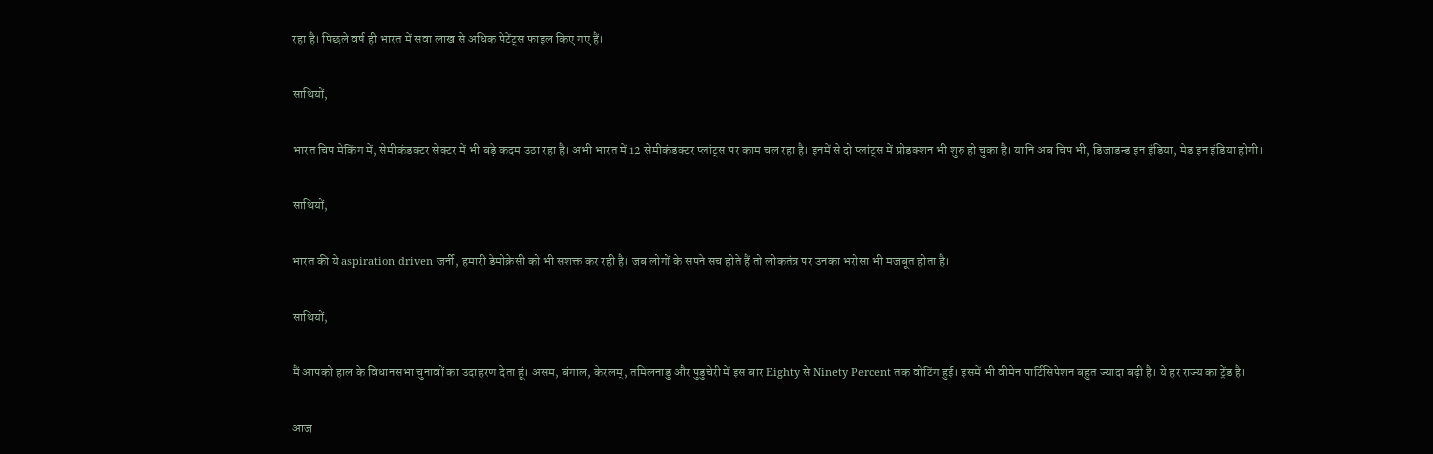रहा है। पिछले वर्ष ही भारत में सवा लाख से अधिक पेटेंट्स फाइल किए गए हैं।

साथियों,

भारत चिप मेकिंग में, सेमीकंडक्टर सेक्टर में भी बड़े कदम उठा रहा है। अभी भारत में 12 सेमीकंडक्टर प्लांट्स पर काम चल रहा है। इनमें से दो प्लांट्स में प्रोडक्शन भी शुरु हो चुका है। यानि अब चिप भी, डिजाडन्ड इन इंडिया, मेड इन इंडिया होगी।

साथियों,

भारत की ये aspiration driven जर्नी, हमारी डेमोक्रेसी को भी सशक्त कर रही है। जब लोगों के सपने सच होते हैं तो लोकतंत्र पर उनका भरोसा भी मजबूत होता है।

साथियों,

मैं आपको हाल के विधानसभा चुनावों का उदाहरण देता हूं। असम, बंगाल, केरलम्, तमिलनाडु और पुडुचेरी में इस बार Eighty से Ninety Percent तक वोटिंग हुई। इसमें भी वीमेन पार्टिसिपेशन बहुत ज्यादा बढ़ी है। ये हर राज्य का ट्रेंड है।

आज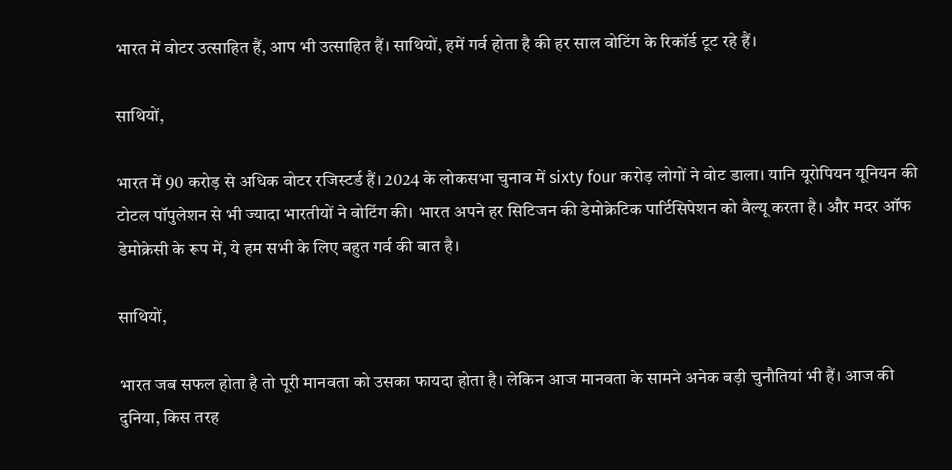भारत में वोटर उत्साहित हैं, आप भी उत्साहित हैं। साथियों, हमें गर्व होता है की हर साल वोटिंग के रिकॉर्ड टूट रहे हैं।

साथियों,

भारत में 90 करोड़ से अधिक वोटर रजिस्टर्ड हैं। 2024 के लोकसभा चुनाव में sixty four करोड़ लोगों ने वोट डाला। यानि यूरोपियन यूनियन की टोटल पॉपुलेशन से भी ज्यादा भारतीयों ने वोटिंग की। भारत अपने हर सिटिजन की डेमोक्रेटिक पार्टिसिपेशन को वैल्यू करता है। और मदर ऑफ डेमोक्रेसी के रूप में, ये हम सभी के लिए बहुत गर्व की बात है।

साथियों,

भारत जब सफल होता है तो पूरी मानवता को उसका फायदा होता है। लेकिन आज मानवता के सामने अनेक बड़ी चुनौतियां भी हैं। आज की दुनिया, किस तरह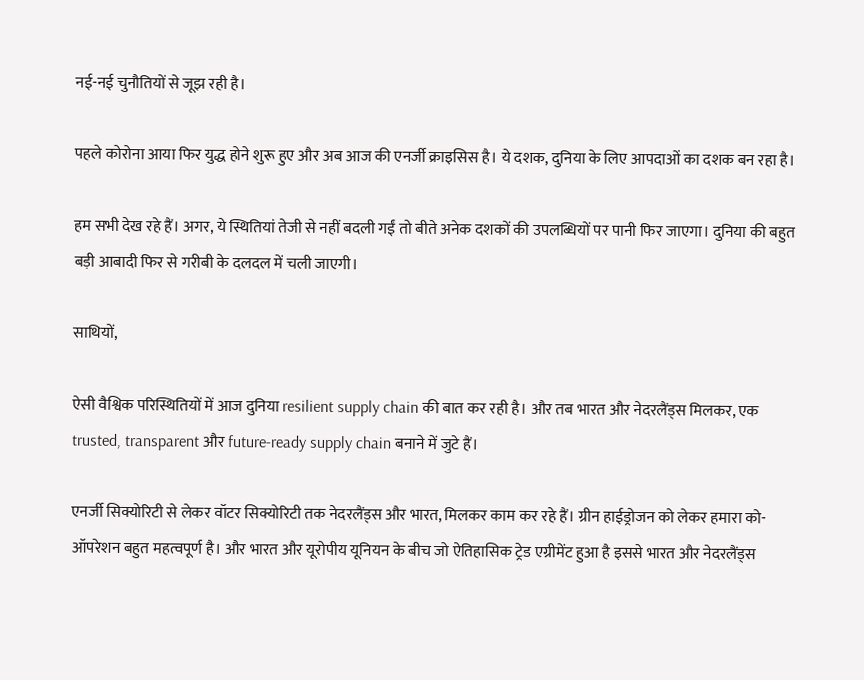नई-नई चुनौतियों से जूझ रही है।

पहले कोरोना आया फिर युद्ध होने शुरू हुए और अब आज की एनर्जी क्राइसिस है। ये दशक, दुनिया के लिए आपदाओं का दशक बन रहा है।

हम सभी देख रहे हैं। अगर, ये स्थितियां तेजी से नहीं बदली गईं तो बीते अनेक दशकों की उपलब्धियों पर पानी फिर जाएगा। दुनिया की बहुत बड़ी आबादी फिर से गरीबी के दलदल में चली जाएगी।

साथियों,

ऐसी वैश्विक परिस्थितियों में आज दुनिया resilient supply chain की बात कर रही है। और तब भारत और नेदरलैंड्स मिलकर, एक trusted, transparent और future-ready supply chain बनाने में जुटे हैं।

एनर्जी सिक्योरिटी से लेकर वॉटर सिक्योरिटी तक नेदरलैंड्स और भारत, मिलकर काम कर रहे हैं। ग्रीन हाईड्रोजन को लेकर हमारा को-ऑपरेशन बहुत महत्वपूर्ण है। और भारत और यूरोपीय यूनियन के बीच जो ऐतिहासिक ट्रेड एग्रीमेंट हुआ है इससे भारत और नेदरलैंड्स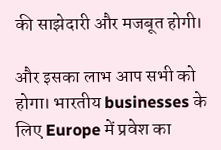की साझेदारी और मजबूत होगी।

और इसका लाभ आप सभी को होगा। भारतीय businesses के लिए Europe में प्रवेश का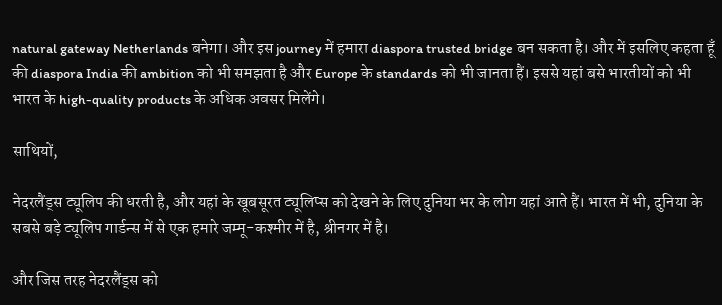natural gateway Netherlands बनेगा। और इस journey में हमारा diaspora trusted bridge बन सकता है। और में इसलिए कहता हूँ की diaspora India की ambition को भी समझता है और Europe के standards को भी जानता हैं। इससे यहां बसे भारतीयों को भी भारत के high-quality products के अधिक अवसर मिलेंगे।

साथियों,

नेदरलैंड्स ट्यूलिप की धरती है, और यहां के खूबसूरत ट्यूलिप्स को देखने के लिए दुनिया भर के लोग यहां आते हैं। भारत में भी, दुनिया के सबसे बड़े ट्यूलिप गार्डन्स में से एक हमारे जम्मू-कश्मीर में है, श्रीनगर में है।

और जिस तरह नेदरलैंड्स को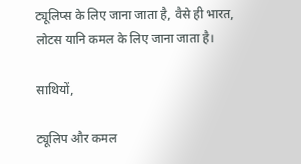ट्यूलिप्स के लिए जाना जाता है, वैसे ही भारत, लोटस यानि कमल के लिए जाना जाता है।

साथियों,

ट्यूलिप और कमल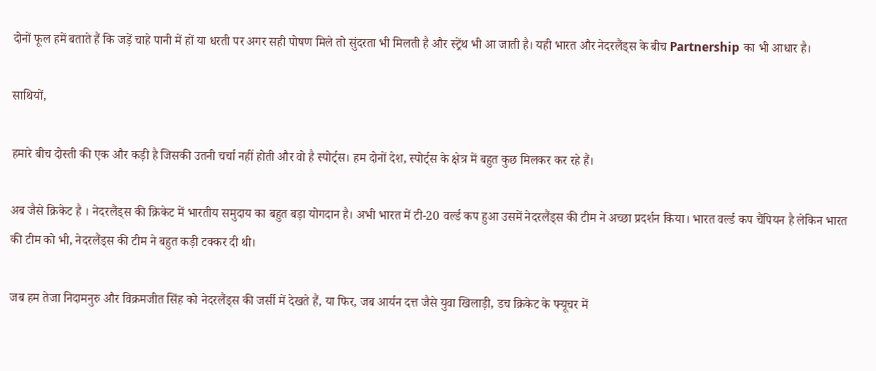दोनों फूल हमें बताते हैं कि जड़ें चाहे पानी में हों या धरती पर अगर सही पोषण मिले तो सुंदरता भी मिलती है और स्ट्रेंथ भी आ जाती है। यही भारत और नेदरलैंड्स के बीच Partnership का भी आधार है।

साथियों,

हमारे बीच दोस्ती की एक और कड़ी है जिसकी उतनी चर्चा नहीं होती और वो है स्पोर्ट्स। हम दोनों देश, स्पोर्ट्स के क्षेत्र में बहुत कुछ मिलकर कर रहे हैं।

अब जैसे क्रिकेट है । नेदरलैंड्स की क्रिकेट में भारतीय समुदाय का बहुत बड़ा योगदान है। अभी भारत में टी-20 वर्ल्ड कप हुआ उसमें नेदरलैंड्स की टीम ने अच्छा प्रदर्शन किया। भारत वर्ल्ड कप चैंपियन है लेकिन भारत की टीम को भी, नेदरलैंड्स की टीम ने बहुत कड़ी टक्कर दी थी।

जब हम तेजा निदामनुरु और विक्रमजीत सिंह को नेदरलैंड्स की जर्सी में देखते हैं, या फिर, जब आर्यन दत्त जैसे युवा खिलाड़ी, डच क्रिकेट के फ्यूचर में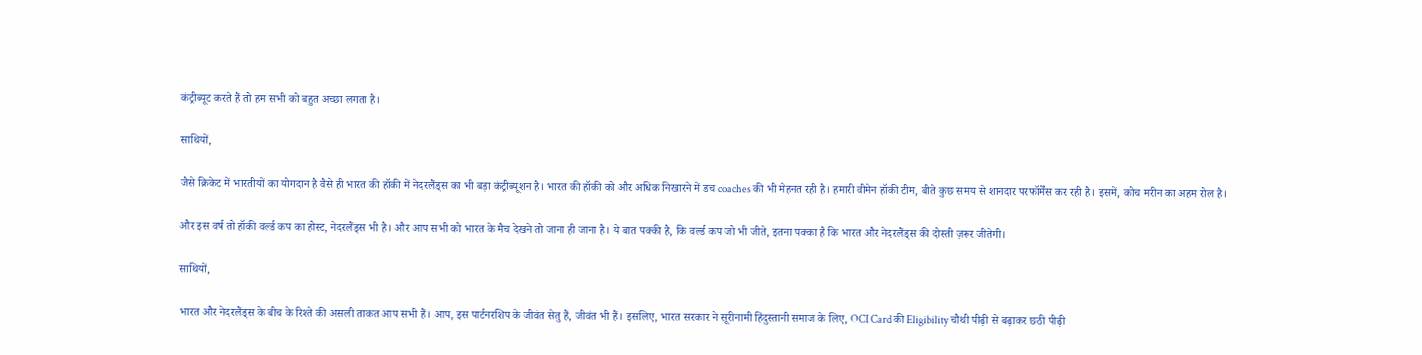कंट्रीब्यूट करते हैं तो हम सभी को बहुत अच्छा लगता है।

साथियों,

जैसे क्रिकेट में भारतीयों का योगदान है वैसे ही भारत की हॉकी में नेदरलैंड्स का भी बड़ा कंट्रीब्यूशन है। भारत की हॉकी को और अधिक निखारने में डच coaches की भी मेहनत रही है। हमारी वीमेन हॉकी टीम, बीते कुछ समय से शानदार परफॉर्मेंस कर रही है। इसमें, कोच मरीन का अहम रोल है।

और इस वर्ष तो हॉकी वर्ल्ड कप का होस्ट, नेदरलैंड्स भी है। और आप सभी को भारत के मैच देखने तो जाना ही जाना है। ये बात पक्की है, कि वर्ल्ड कप जो भी जीते, इतना पक्का है कि भारत और नेदरलैंड्स की दोस्ती ज़रूर जीतेगी।

साथियों,

भारत और नेदरलैंड्स के बीच के रिश्ते की असली ताकत आप सभी हैं। आप, इस पार्टनरशिप के जीवंत सेतु हैं, जीवंत भी हैं। इसलिए, भारत सरकार ने सूरीनामी हिंदुस्तानी समाज के लिए, OCI Card की Eligibility चौथी पीढ़ी से बढ़ाकर छठी पीढ़ी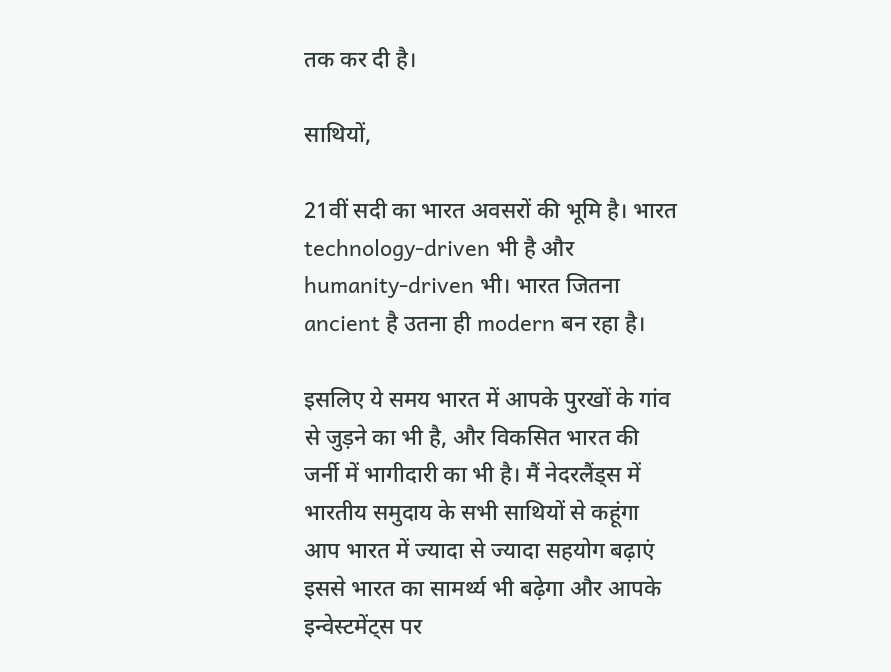तक कर दी है।

साथियों,

21वीं सदी का भारत अवसरों की भूमि है। भारत technology-driven भी है और humanity-driven भी। भारत जितना ancient है उतना ही modern बन रहा है।

इसलिए ये समय भारत में आपके पुरखों के गांव से जुड़ने का भी है, और विकसित भारत की जर्नी में भागीदारी का भी है। मैं नेदरलैंड्स में भारतीय समुदाय के सभी साथियों से कहूंगा आप भारत में ज्यादा से ज्यादा सहयोग बढ़ाएं इससे भारत का सामर्थ्य भी बढ़ेगा और आपके इन्वेस्टमेंट्स पर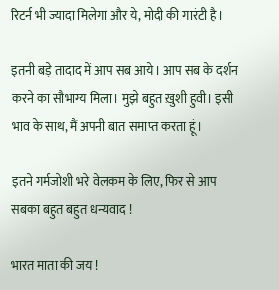रिटर्न भी ज्यादा मिलेगा और ये, मोदी की गारंटी है।

इतनी बड़े तादाद में आप सब आये। आप सब के दर्शन करने का सौभाग्य मिला। मुझे बहुत ख़ुशी हुवी। इसी भाव के साथ, मैं अपनी बात समाप्त करता हूं।

इतने गर्मजोशी भरे वेलकम के लिए, फिर से आप सबका बहुत बहुत धन्यवाद !

भारत माता की जय !